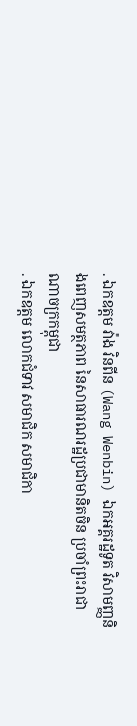. ឯកឧត្តម វ៉ាង វិនពីន (Wang Wenbin) ឯកអគ្គរដ្ឋទូត វិសាមញ្ញនិងពេញសមត្ថភាព នៃសាធារណរដ្ឋប្រជាមានិតចិន ប្រចាំព្រះរាជាណាចក្រកម្ពុជា
. ឯកឧត្តម លោកជំទាវ សមាជិក សមាជិកា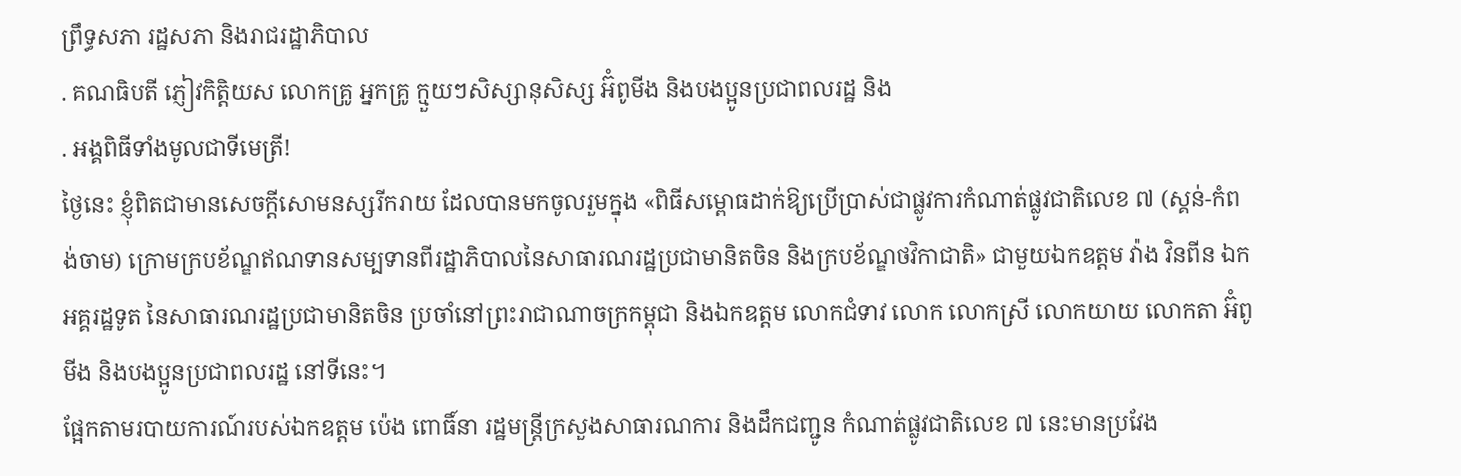ព្រឹទ្ធសភា រដ្ឋសភា និងរាជរដ្ឋាភិបាល
. គណធិបតី ភ្ញៀវកិត្តិយស លោកគ្រូ អ្នកគ្រូ ក្មួយៗសិស្សានុសិស្ស អ៊ំពូមីង និងបងប្អូនប្រជាពលរដ្ឋ និង
. អង្គពិធីទាំងមូលជាទីមេត្រី!
ថ្ងៃនេះ ខ្ញុំពិតជាមានសេចក្ដីសោមនស្សរីករាយ ដែលបានមកចូលរួមក្នុង «ពិធីសម្ពោធដាក់ឱ្យប្រើប្រាស់ជាផ្លូវការកំណាត់ផ្លូវជាតិលេខ ៧ (ស្គន់-កំពង់ចាម) ក្រោមក្របខ័ណ្ឌឥណទានសម្បទានពីរដ្ឋាភិបាលនៃសាធារណរដ្ឋប្រជាមានិតចិន និងក្របខ័ណ្ឌថវិកាជាតិ» ជាមួយឯកឧត្តម វ៉ាង វិនពីន ឯកអគ្គរដ្ឋទូត នៃសាធារណរដ្ឋប្រជាមានិតចិន ប្រចាំនៅព្រះរាជាណាចក្រកម្ពុជា និងឯកឧត្តម លោកជំទាវ លោក លោកស្រី លោកយាយ លោកតា អ៊ំពូមីង និងបងប្អូនប្រជាពលរដ្ឋ នៅទីនេះ។
ផ្អែកតាមរបាយការណ៍របស់ឯកឧត្តម ប៉េង ពោធិ៍នា រដ្ឋមន្រ្តីក្រសួងសាធារណការ និងដឹកជញ្ជូន កំណាត់ផ្លូវជាតិលេខ ៧ នេះមានប្រវែង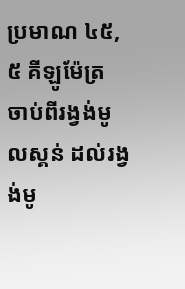ប្រមាណ ៤៥,៥ គីឡូម៉ែត្រ ចាប់ពីរង្វង់មូលស្គន់ ដល់រង្វង់មូ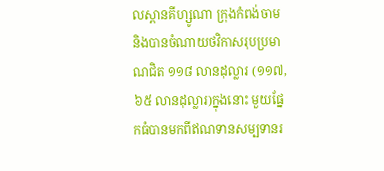លស្ពានគីហ្សូណា ក្រុងកំពង់ចាម និងបានចំណាយថវិកាសរុបប្រមាណជិត ១១៨ លានដុល្លារ (១១៧,៦៥ លានដុល្លារ)ក្នុងនោះ មួយផ្នែកធំបានមកពីឥណទានសម្បទានរ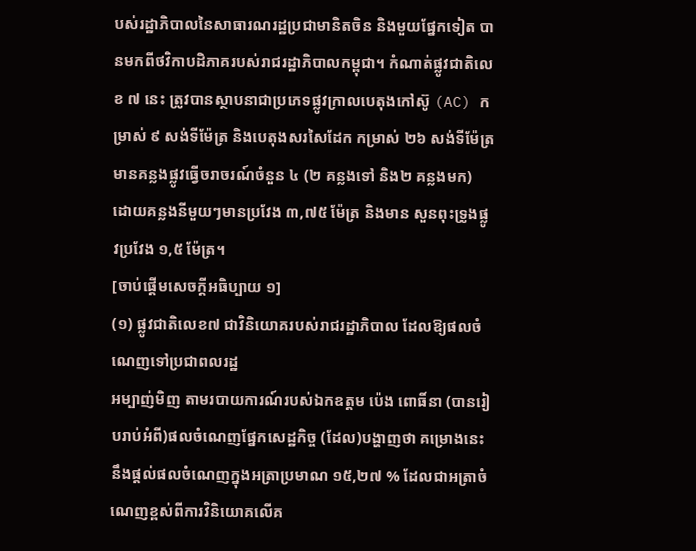បស់រដ្ឋាភិបាលនៃសាធារណរដ្ឋប្រជាមានិតចិន និងមួយផ្នែកទៀត បានមកពីថវិកាបដិភាគរបស់រាជរដ្ឋាភិបាលកម្ពុជា។ កំណាត់ផ្លូវជាតិលេខ ៧ នេះ ត្រូវបានស្ថាបនាជាប្រភេទផ្លូវក្រាលបេតុងកៅស៊ូ (AC) កម្រាស់ ៩ សង់ទីម៉ែត្រ និងបេតុងសរសៃដែក កម្រាស់ ២៦ សង់ទីម៉ែត្រ មានគន្លងផ្លូវធ្វើចរាចរណ៍ចំនួន ៤ (២ គន្លងទៅ និង២ គន្លងមក) ដោយគន្លងនីមួយៗមានប្រវែង ៣,៧៥ ម៉ែត្រ និងមាន សួនពុះទ្រូងផ្លូវប្រវែង ១,៥ ម៉ែត្រ។
[ចាប់ផ្ដើមសេចក្ដីអធិប្បាយ ១]
(១) ផ្លូវជាតិលេខ៧ ជាវិនិយោគរបស់រាជរដ្ឋាភិបាល ដែលឱ្យផលចំណេញទៅប្រជាពលរដ្ឋ
អម្បាញ់មិញ តាមរបាយការណ៍របស់ឯកឧត្តម ប៉េង ពោធិ៍នា (បានរៀបរាប់អំពី)ផលចំណេញផ្នែកសេដ្ឋកិច្ច (ដែល)បង្ហាញថា គម្រោងនេះនឹងផ្តល់ផលចំណេញក្នុងអត្រាប្រមាណ ១៥,២៧ % ដែលជាអត្រាចំណេញខ្ពស់ពីការវិនិយោគលើគ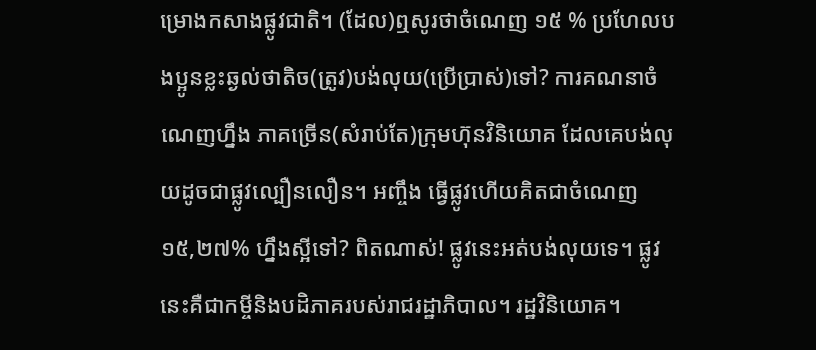ម្រោងកសាងផ្លូវជាតិ។ (ដែល)ឮសូរថាចំណេញ ១៥ % ប្រហែលបងប្អូនខ្លះឆ្ងល់ថាតិច(ត្រូវ)បង់លុយ(ប្រើប្រាស់)ទៅ? ការគណនាចំណេញហ្នឹង ភាគច្រើន(សំរាប់តែ)ក្រុមហ៊ុនវិនិយោគ ដែលគេបង់លុយដូចជាផ្លូវល្បឿនលឿន។ អញ្ចឹង ធ្វើផ្លូវហើយគិតជាចំណេញ ១៥,២៧% ហ្នឹងស្អីទៅ? ពិតណាស់! ផ្លូវនេះអត់បង់លុយទេ។ ផ្លូវនេះគឺជាកម្ចីនិងបដិភាគរបស់រាជរដ្ឋាភិបាល។ រដ្ឋវិនិយោគ។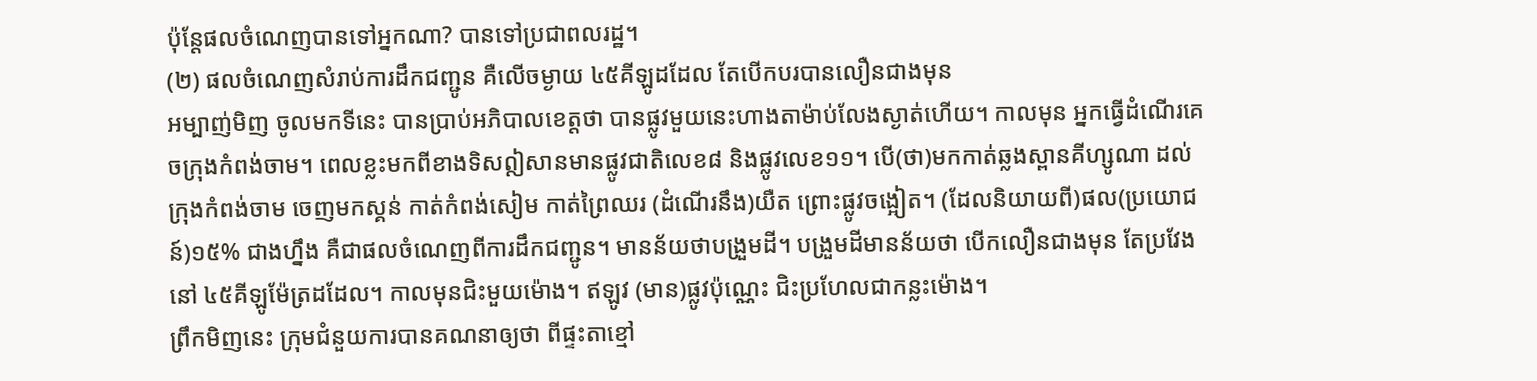ប៉ុន្តែផលចំណេញបានទៅអ្នកណា? បានទៅប្រជាពលរដ្ឋ។
(២) ផលចំណេញសំរាប់ការដឹកជញ្ជូន គឺលើចម្ងាយ ៤៥គីឡូដដែល តែបើកបរបានលឿនជាងមុន
អម្បាញ់មិញ ចូលមកទីនេះ បានប្រាប់អភិបាលខេត្តថា បានផ្លូវមួយនេះហាងតាម៉ាប់លែងស្ងាត់ហើយ។ កាលមុន អ្នកធ្វើដំណើរគេចក្រុងកំពង់ចាម។ ពេលខ្លះមកពីខាងទិសឦសានមានផ្លូវជាតិលេខ៨ និងផ្លូវលេខ១១។ បើ(ថា)មកកាត់ឆ្លងស្ពានគីហ្សូណា ដល់ក្រុងកំពង់ចាម ចេញមកស្គន់ កាត់កំពង់សៀម កាត់ព្រៃឈរ (ដំណើរនឹង)យឺត ព្រោះផ្លូវចង្អៀត។ (ដែលនិយាយពី)ផល(ប្រយោជន៍)១៥% ជាងហ្នឹង គឺជាផលចំណេញពីការដឹកជញ្ជូន។ មានន័យថាបង្រួមដី។ បង្រួមដីមានន័យថា បើកលឿនជាងមុន តែប្រវែងនៅ ៤៥គីឡូម៉ែត្រដដែល។ កាលមុនជិះមួយម៉ោង។ ឥឡូវ (មាន)ផ្លូវប៉ុណ្ណេះ ជិះប្រហែលជាកន្លះម៉ោង។
ព្រឹកមិញនេះ ក្រុមជំនួយការបានគណនាឲ្យថា ពីផ្ទះតាខ្មៅ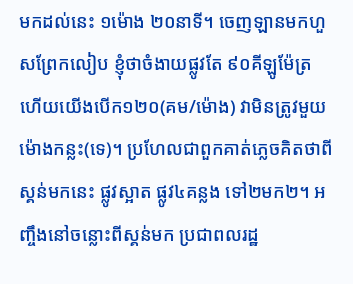មកដល់នេះ ១ម៉ោង ២០នាទី។ ចេញឡានមកហួសព្រែកលៀប ខ្ញុំថាចំងាយផ្លូវតែ ៩០គីឡូម៉ែត្រ ហើយយើងបើក១២០(គម/ម៉ោង) វាមិនត្រូវមួយម៉ោងកន្លះ(ទេ)។ ប្រហែលជាពួកគាត់ភ្លេចគិតថាពីស្គន់មកនេះ ផ្លូវស្អាត ផ្លូវ៤គន្លង ទៅ២មក២។ អញ្ចឹងនៅចន្លោះពីស្គន់មក ប្រជាពលរដ្ឋ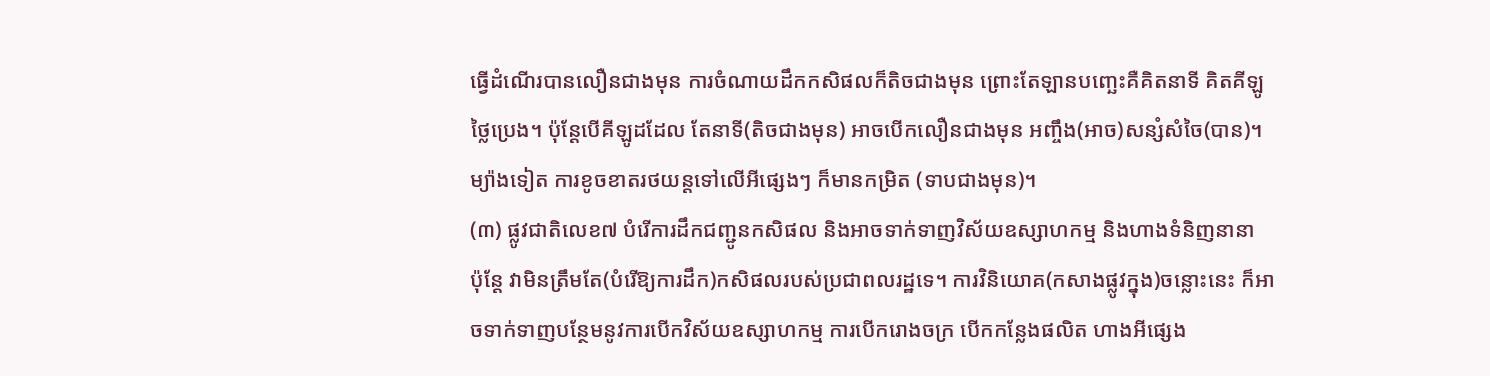ធ្វើដំណើរបានលឿនជាងមុន ការចំណាយដឹកកសិផលក៏តិចជាងមុន ព្រោះតែឡានបញ្ឆេះគឺគិតនាទី គិតគីឡូ ថ្លៃប្រេង។ ប៉ុន្ដែបើគីឡូដដែល តែនាទី(តិចជាងមុន) អាចបើកលឿនជាងមុន អញ្ចឹង(អាច)សន្សំសំចៃ(បាន)។ ម្យ៉ាងទៀត ការខូចខាតរថយន្តទៅលើអីផ្សេងៗ ក៏មានកម្រិត (ទាបជាងមុន)។
(៣) ផ្លូវជាតិលេខ៧ បំរើការដឹកជញ្ជូនកសិផល និងអាចទាក់ទាញវិស័យឧស្សាហកម្ម និងហាងទំនិញនានា
ប៉ុន្តែ វាមិនត្រឹមតែ(បំរើឱ្យការដឹក)កសិផលរបស់ប្រជាពលរដ្ឋទេ។ ការវិនិយោគ(កសាងផ្លូវក្នុង)ចន្លោះនេះ ក៏អាចទាក់ទាញបន្ថែមនូវការបើកវិស័យឧស្សាហកម្ម ការបើករោងចក្រ បើកកន្លែងផលិត ហាងអីផ្សេង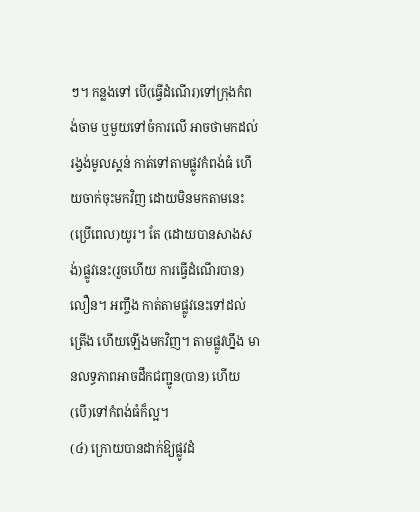ៗ។ កន្លងទៅ បើ(ធ្វើដំណើរ)ទៅក្រុងកំពង់ចាម ឬមួយទៅចំការលើ អាចថាមកដល់រង្វង់មូលស្គន់ កាត់ទៅតាមផ្លូវកំពង់ធំ ហើយចាក់ចុះមកវិញ ដោយមិនមកតាមនេះ (ប្រើពេល)យូរ។ តែ (ដោយបានសាងសង់)ផ្លូវនេះ(រួចហើយ ការធ្វើដំណើរបាន)លឿន។ អញ្ចឹង កាត់តាមផ្លូវនេះទៅដល់ត្រើង ហើយឡើងមកវិញ។ តាមផ្លូវហ្នឹង មានលទ្ធភាពអាចដឹកជញ្ជូន(បាន) ហើយ(បើ)ទៅកំពង់ធំក៏ល្អ។
(៤) ក្រោយបានដាក់ឱ្យផ្លូវដំ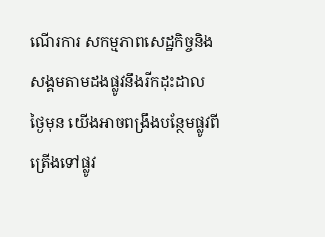ណើរការ សកម្មភាពសេដ្ឋកិច្ចនិងសង្គមតាមដងផ្លូវនឹងរីកដុះដាល
ថ្ងៃមុន យើងអាចពង្រឹងបន្ថែមផ្លូវពីត្រើងទៅផ្លូវ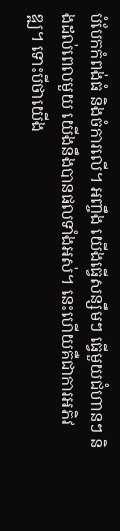បំបែកកំពង់ធំ និងចំការលើ។ អញ្ចឹង យើងធ្វើសន្សឹមៗ ធ្វើមួយជំហានៗ និងដល់ពេលមួយ យើងនឹងបានផលទាំងអស់។ នេះហើយគឺជាការអភិវឌ្ឍ។ ទោះបីថាយើង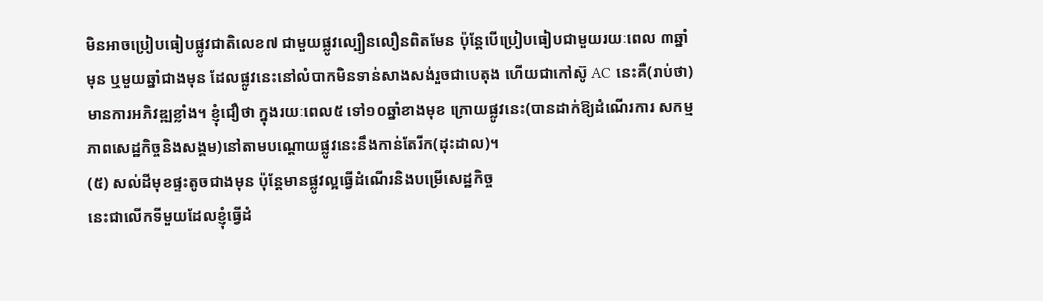មិនអាចប្រៀបធៀបផ្លូវជាតិលេខ៧ ជាមួយផ្លូវល្បឿនលឿនពិតមែន ប៉ុន្តែបើប្រៀបធៀបជាមួយរយៈពេល ៣ឆ្នាំមុន ឬមួយឆ្នាំជាងមុន ដែលផ្លូវនេះនៅលំបាកមិនទាន់សាងសង់រួចជាបេតុង ហើយជាកៅស៊ូ AC នេះគឺ(រាប់ថា)មានការអភិវឌ្ឍខ្លាំង។ ខ្ញុំជឿថា ក្នុងរយៈពេល៥ ទៅ១០ឆ្នាំខាងមុខ ក្រោយផ្លូវនេះ(បានដាក់ឱ្យដំណើរការ សកម្មភាពសេដ្ឋកិច្ចនិងសង្គម)នៅតាមបណ្តោយផ្លូវនេះនឹងកាន់តែរីក(ដុះដាល)។
(៥) សល់ដីមុខផ្ទះតូចជាងមុន ប៉ុន្តែមានផ្លូវល្អធ្វើដំណើរនិងបម្រើសេដ្ឋកិច្ច
នេះជាលើកទីមួយដែលខ្ញុំធ្វើដំ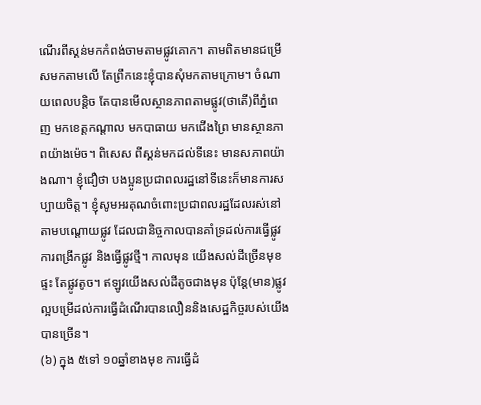ណើរពីស្គន់មកកំពង់ចាមតាមផ្លូវគោក។ តាមពិតមានជម្រើសមកតាមលើ តែព្រឹកនេះខ្ញុំបានសុំមកតាមក្រោម។ ចំណាយពេលបន្តិច តែបានមើលស្ថានភាពតាមផ្លូវ(ថាតើ)ពីភ្នំពេញ មកខេត្តកណ្តាល មកបាធាយ មកជើងព្រៃ មានស្ថានភាពយ៉ាងម៉េច។ ពិសេស ពីស្គន់មកដល់ទីនេះ មានសភាពយ៉ាងណា។ ខ្ញុំជឿថា បងប្អូនប្រជាពលរដ្ឋនៅទីនេះក៏មានការសប្បាយចិត្ត។ ខ្ញុំសូមអរគុណចំពោះប្រជាពលរដ្ឋដែលរស់នៅតាមបណ្តោយផ្លូវ ដែលជានិច្ចកាលបានគាំទ្រដល់ការធ្វើផ្លូវ ការពង្រីកផ្លូវ និងធ្វើផ្លូវថ្មី។ កាលមុន យើងសល់ដីច្រើនមុខផ្ទះ តែផ្លូវតូច។ ឥឡូវយើងសល់ដីតូចជាងមុន ប៉ុន្តែ(មាន)ផ្លូវល្អបម្រើដល់ការធ្វើដំណើរបានលឿននិងសេដ្ឋកិច្ចរបស់យើងបានច្រើន។
(៦) ក្នុង ៥ទៅ ១០ឆ្នាំខាងមុខ ការធ្វើដំ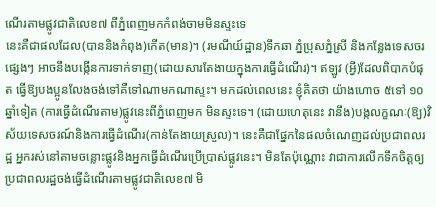ណើរតាមផ្លូវជាតិលេខ៧ ពីភ្នំពេញមកកំពង់ចាមមិនស្ទះទេ
នេះគឺជាផលដែល(បាននិងកំពុង)កើត(មាន)។ (រមណីយ៍ដ្ឋាន)ទឹកឆា ភ្នំប្រុសភ្នំស្រី និងកន្លែងទេសចរផ្សេងៗ អាចនឹងបង្កើនការទាក់ទាញ(ដោយសារតែងាយក្នុងការធ្វើដំណើរ)។ ឥឡូវ (អ្វី)ដែលពិបាកបំផុត ធ្វើឱ្យបងប្អូនលែងចង់ទៅគឺទៅណាមកណាស្ទះ។ មកដល់ពេលនេះ ខ្ញុំគិតថា យ៉ាងហោច ៥ទៅ ១០ឆ្នាំទៀត (ការធ្វើដំណើរតាម)ផ្លូវនេះពីភ្នំពេញមក មិនស្ទះទេ។ (ដោយហេតុនេះ វានឹង)បង្កលក្ខណៈ(ឱ្យ)វិស័យទេសចរណ៍និងការធ្វើដំណើរ(កាន់តែងាយស្រួល)។ នេះគឺជាផ្នែកនៃផលចំណេញដល់ប្រជាពលរដ្ឋ អ្នករស់នៅតាមចន្លោះផ្លូវនិងអ្នកធ្វើដំណើរប្រើប្រាស់ផ្លូវនេះ។ មិនតែប៉ុណ្ណោះ វាជាការលើកទឹកចិត្តឲ្យប្រជាពលរដ្ឋចង់ធ្វើដំណើរតាមផ្លូវជាតិលេខ៧ មិ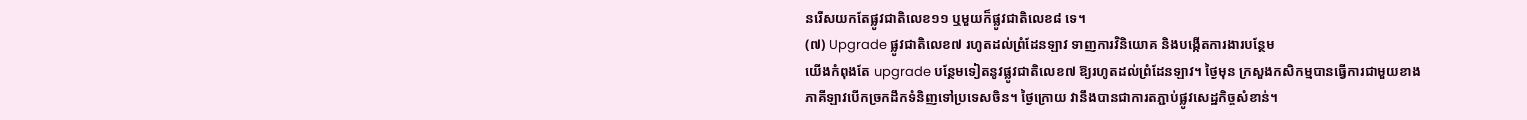នរើសយកតែផ្លូវជាតិលេខ១១ ឬមួយក៏ផ្លូវជាតិលេខ៨ ទេ។
(៧) Upgrade ផ្លូវជាតិលេខ៧ រហូតដល់ព្រំដែនឡាវ ទាញការវិនិយោគ និងបង្កើតការងារបន្ថែម
យើងកំពុងតែ upgrade បន្ថែមទៀតនូវផ្លូវជាតិលេខ៧ ឱ្យរហូតដល់ព្រំដែនឡាវ។ ថ្ងៃមុន ក្រសួងកសិកម្មបានធ្វើការជាមួយខាងភាគីឡាវបើកច្រកដឹកទំនិញទៅប្រទេសចិន។ ថ្ងៃក្រោយ វានឹងបានជាការតភ្ជាប់ផ្លូវសេដ្ឋកិច្ចសំខាន់។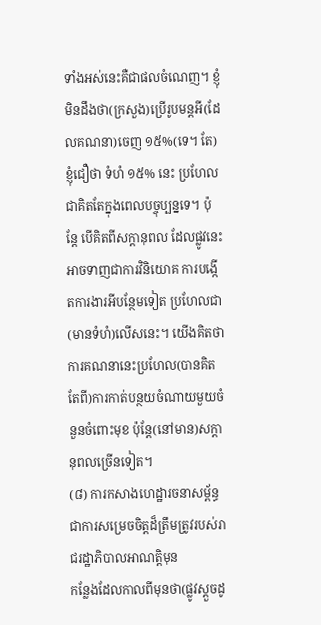ទាំងអស់នេះគឺជាផលចំណេញ។ ខ្ញុំមិនដឹងថា(ក្រសួង)ប្រើរូបមន្តអី(ដែលគណនា)ចេញ ១៥%(ទេ។ តែ)ខ្ញុំជឿថា ទំហំ ១៥% នេះ ប្រហែលជាគិតតែក្នុងពេលបច្ចុប្បន្នទេ។ ប៉ុន្តែ បើគិតពីសក្តានុពល ដែលផ្លូវនេះអាចទាញជាការវិនិយោគ ការបង្កើតការងារអីបន្ថែមទៀត ប្រហែលជា(មានទំហំ)លើសនេះ។ យើងគិតថា ការគណនានេះប្រហែល(បានគិតតែពី)ការកាត់បន្ថយចំណាយមួយចំនួនចំពោះមុខ ប៉ុន្តែ(នៅមាន)សក្តានុពលច្រើនទៀត។
(៨) ការកសាងហេដ្ឋារចនាសម្ព័ន្ធ ជាការសម្រេចចិត្តដ៏ត្រឹមត្រូវរបស់រាជរដ្ឋាភិបាលអាណត្តិមុន
កន្លែងដែលកាលពីមុនថា(ផ្លូវស្តួចដូ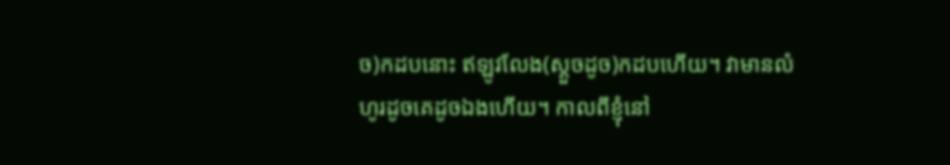ច)កដបនោះ ឥឡូវលែង(ស្តួចដូច)កដបហើយ។ វាមានលំហូរដូចគេដូចឯងហើយ។ កាលពីខ្ញុំនៅ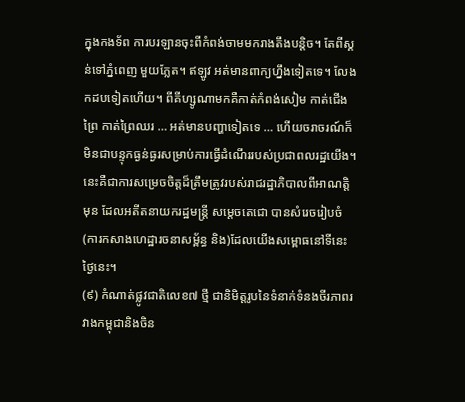ក្នុងកងទ័ព ការបរឡានចុះពីកំពង់ចាមមករាងតឹងបន្តិច។ តែពីស្គន់ទៅភ្នំពេញ មួយភ្លែត។ ឥឡូវ អត់មានពាក្យហ្នឹងទៀតទេ។ លែងកដបទៀតហើយ។ ពីគីហ្សូណាមកគឺកាត់កំពង់សៀម កាត់ជើងព្រៃ កាត់ព្រៃឈរ … អត់មានបញ្ហាទៀតទេ … ហើយចរាចរណ៍ក៏មិនជាបន្ទុកធ្ងន់ធ្ងរសម្រាប់ការធ្វើដំណើររបស់ប្រជាពលរដ្ឋយើង។ នេះគឺជាការសម្រេចចិត្តដ៏ត្រឹមត្រូវរបស់រាជរដ្ឋាភិបាលពីអាណត្តិមុន ដែលអតីតនាយករដ្ឋមន្ត្រី សម្តេចតេជោ បានសំរេចរៀបចំ(ការកសាងហេដ្ឋារចនាសម្ព័ន្ធ និង)ដែលយើងសម្ពោធនៅទីនេះថ្ងៃនេះ។
(៩) កំណាត់ផ្លូវជាតិលេខ៧ ថ្មី ជានិមិត្តរូបនៃទំនាក់ទំនងចីរភាពរវាងកម្ពុជានិងចិន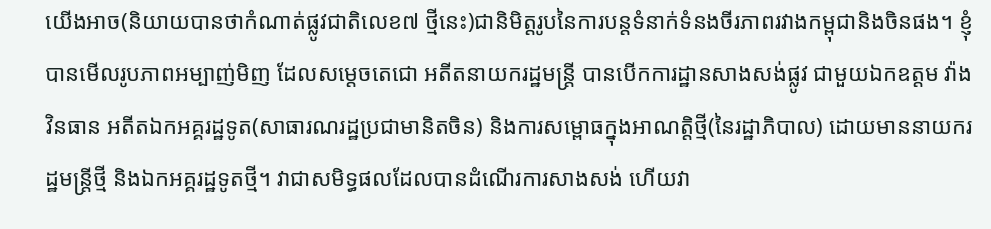យើងអាច(និយាយបានថាកំណាត់ផ្លូវជាតិលេខ៧ ថ្មីនេះ)ជានិមិត្តរូបនៃការបន្តទំនាក់ទំនងចីរភាពរវាងកម្ពុជានិងចិនផង។ ខ្ញុំបានមើលរូបភាពអម្បាញ់មិញ ដែលសម្តេចតេជោ អតីតនាយករដ្ឋមន្ត្រី បានបើកការដ្ឋានសាងសង់ផ្លូវ ជាមួយឯកឧត្តម វ៉ាង វិនធាន អតីតឯកអគ្គរដ្ឋទូត(សាធារណរដ្ឋប្រជាមានិតចិន) និងការសម្ពោធក្នុងអាណត្តិថ្មី(នៃរដ្ឋាភិបាល) ដោយមាននាយករដ្ឋមន្ត្រីថ្មី និងឯកអគ្គរដ្ឋទូតថ្មី។ វាជាសមិទ្ធផលដែលបានដំណើរការសាងសង់ ហើយវា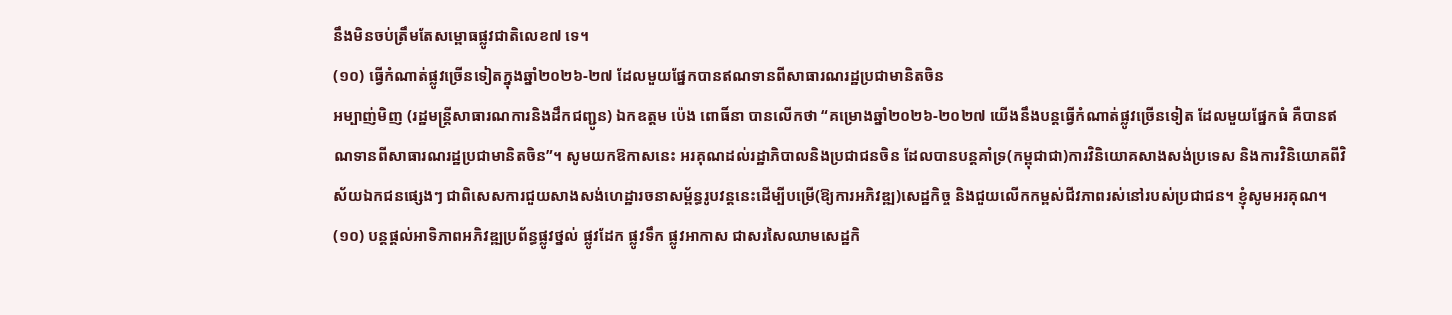នឹងមិនចប់ត្រឹមតែសម្ពោធផ្លូវជាតិលេខ៧ ទេ។
(១០) ធ្វើកំណាត់ផ្លូវច្រើនទៀតក្នុងឆ្នាំ២០២៦-២៧ ដែលមួយផ្នែកបានឥណទានពីសាធារណរដ្ឋប្រជាមានិតចិន
អម្បាញ់មិញ (រដ្ឋមន្ត្រីសាធារណការនិងដឹកជញ្ជូន) ឯកឧត្តម ប៉េង ពោធិ៍នា បានលើកថា “គម្រោងឆ្នាំ២០២៦-២០២៧ យើងនឹងបន្តធ្វើកំណាត់ផ្លូវច្រើនទៀត ដែលមួយផ្នែកធំ គឺបានឥណទានពីសាធារណរដ្ឋប្រជាមានិតចិន”។ សូមយកឱកាសនេះ អរគុណដល់រដ្ឋាភិបាលនិងប្រជាជនចិន ដែលបានបន្តគាំទ្រ(កម្ពុជាជា)ការវិនិយោគសាងសង់ប្រទេស និងការវិនិយោគពីវិស័យឯកជនផ្សេងៗ ជាពិសេសការជួយសាងសង់ហេដ្ឋារចនាសម្ព័ន្ធរូបវន្តនេះដើម្បីបម្រើ(ឱ្យការអភិវឌ្ឍ)សេដ្ឋកិច្ច និងជួយលើកកម្ពស់ជីវភាពរស់នៅរបស់ប្រជាជន។ ខ្ញុំសូមអរគុណ។
(១០) បន្តផ្តល់អាទិភាពអភិវឌ្ឍប្រព័ន្ធផ្លូវថ្នល់ ផ្លូវដែក ផ្លូវទឹក ផ្លូវអាកាស ជាសរសៃឈាមសេដ្ឋកិ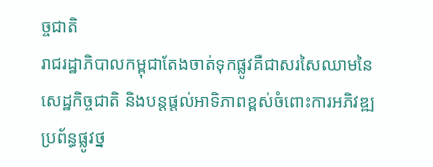ច្ចជាតិ
រាជរដ្ឋាភិបាលកម្ពុជាតែងចាត់ទុកផ្លូវគឺជាសរសៃឈាមនៃសេដ្ឋកិច្ចជាតិ និងបន្តផ្តល់អាទិភាពខ្ពស់ចំពោះការអភិវឌ្ឍប្រព័ន្ធផ្លូវថ្ន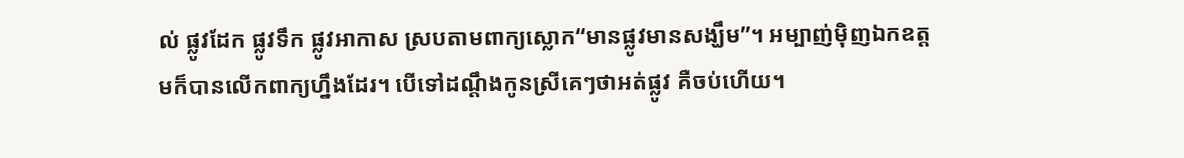ល់ ផ្លូវដែក ផ្លូវទឹក ផ្លូវអាកាស ស្របតាមពាក្យស្លោក“មានផ្លូវមានសង្ឃឹម”។ អម្បាញ់ម៉ិញឯកឧត្តមក៏បានលើកពាក្យហ្នឹងដែរ។ បើទៅដណ្តឹងកូនស្រីគេៗថាអត់ផ្លូវ គឺចប់ហើយ។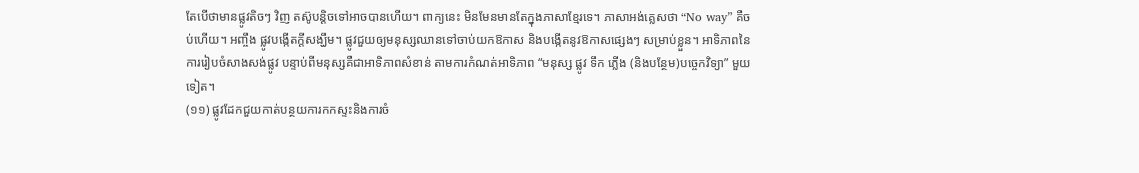តែបើថាមានផ្លូវតិចៗ វិញ តស៊ូបន្តិចទៅអាចបានហើយ។ ពាក្យនេះ មិនមែនមានតែក្នុងភាសាខ្មែរទេ។ ភាសាអង់គ្លេសថា “No way” គឺចប់ហើយ។ អញ្ចឹង ផ្លូវបង្កើតក្តីសង្ឃឹម។ ផ្លូវជួយឲ្យមនុស្សឈានទៅចាប់យកឱកាស និងបង្កើតនូវឱកាសផ្សេងៗ សម្រាប់ខ្លួន។ អាទិភាពនៃការរៀបចំសាងសង់ផ្លូវ បន្ទាប់ពីមនុស្សគឺជាអាទិភាពសំខាន់ តាមការកំណត់អាទិភាព “មនុស្ស ផ្លូវ ទឹក ភ្លើង (និងបន្ថែម)បច្ចេកវិទ្យា” មួយទៀត។
(១១) ផ្លូវដែកជួយកាត់បន្ថយការកកស្ទះនិងការចំ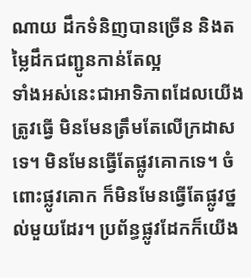ណាយ ដឹកទំនិញបានច្រើន និងតម្លៃដឹកជញ្ជូនកាន់តែល្អ
ទាំងអស់នេះជាអាទិភាពដែលយើងត្រូវធ្វើ មិនមែនត្រឹមតែលើក្រដាសទេ។ មិនមែនធ្វើតែផ្លូវគោកទេ។ ចំពោះផ្លូវគោក ក៏មិនមែនធ្វើតែផ្លូវថ្នល់មួយដែរ។ ប្រព័ន្ធផ្លូវដែកក៏យើង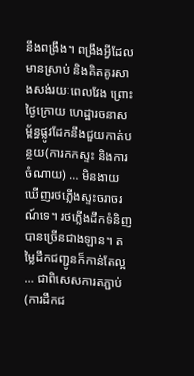នឹងពង្រឹង។ ពង្រឹងអ្វីដែលមានស្រាប់ និងគិតគូរសាងសង់រយៈពេលវែង ព្រោះថ្ងៃក្រោយ ហេដ្ឋារចនាសម្ព័ន្ធផ្លូវដែកនឹងជួយកាត់បន្ថយ(ការកកស្ទះ និងការចំណាយ) … មិនងាយឃើញរថភ្លើងស្ទះចរាចរណ៍ទេ។ រថភ្លើងដឹកទំនិញបានច្រើនជាងឡាន។ តម្លៃដឹកជញ្ជូនក៏កាន់តែល្អ … ជាពិសេសការតភ្ជាប់(ការដឹកជ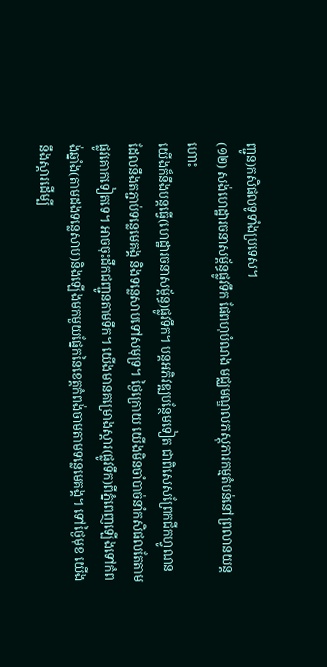ញ្ជូន)កសិផលទូទាំងប្រទេស។
(១២) សង់ហេដ្ឋារចនាសម្ព័ន្ធផ្លូវទឹក ផែពហុបំណង មជ្ឈមណ្ឌលភស្តុភារកម្មតំបន់នៅព្រលានយន្តហោះ
យើងក៏នឹងបន្តធ្វើ(ហេដ្ឋារចនាសម្ព័ន្ធ)ផ្លូវទឹក។ បន្តអភិវឌ្ឍបន្ថែមទៀត ជាពិសេសព្រែកជីកហ្វូណន ដែលនឹងតភ្ជាប់ទន្លេមេគង្គ និងទន្លេសាបទៅសមុទ្រ។ ថ្ងៃក្រោយ យើងមិនចាំបាច់នាំកសិផលតែតាមផ្លូវគោកទៀតទេ។ អាចចុះដឹកជញ្ជូនតាមទឹក។ យើងមានគម្រោងស្ដារ(ផ្លូវទឹក)ពីភ្នំពេញឡើងទៅកំពង់ឆ្នាំង(តាមដងទន្លេសាប)និងឡើងមកមួយផ្នែកនៃខេត្តកំពង់ចាមតាមទន្លេមេគង្គ។ ទៅថ្ងៃមុខ យើងនឹងស្ដារដើម្បី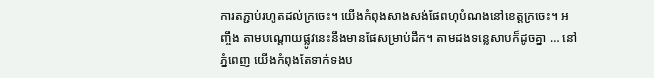ការតភ្ជាប់រហូតដល់ក្រចេះ។ យើងកំពុងសាងសង់ផែពហុបំណងនៅខេត្តក្រចេះ។ អញ្ចឹង តាមបណ្តោយផ្លូវនេះនឹងមានផែសម្រាប់ដឹក។ តាមដងទន្លេសាបក៏ដូចគ្នា … នៅភ្នំពេញ យើងកំពុងតែទាក់ទងប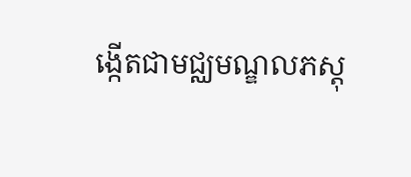ង្កើតជាមជ្ឈមណ្ឌលភស្តុ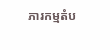ភារកម្មតំប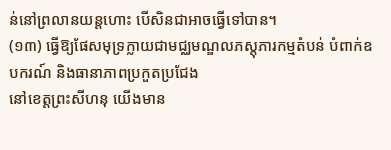ន់នៅព្រលានយន្តហោះ បើសិនជាអាចធ្វើទៅបាន។
(១៣) ធ្វើឱ្យផែសមុទ្រក្លាយជាមជ្ឈមណ្ឌលភស្តុភារកម្មតំបន់ បំពាក់ឧបករណ៍ និងធានាភាពប្រកួតប្រជែង
នៅខេត្តព្រះសីហនុ យើងមាន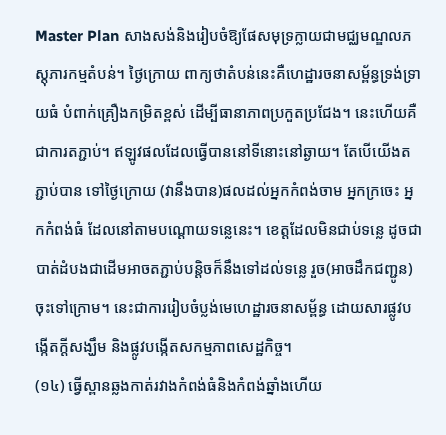Master Plan សាងសង់និងរៀបចំឱ្យផែសមុទ្រក្លាយជាមជ្ឈមណ្ឌលភស្តុភារកម្មតំបន់។ ថ្ងៃក្រោយ ពាក្យថាតំបន់នេះគឺហេដ្ឋារចនាសម្ព័ន្ធទ្រង់ទ្រាយធំ បំពាក់គ្រឿងកម្រិតខ្ពស់ ដើម្បីធានាភាពប្រកួតប្រជែង។ នេះហើយគឺជាការតភ្ជាប់។ ឥឡូវផលដែលធ្វើបាននៅទីនោះនៅឆ្ងាយ។ តែបើយើងតភ្ជាប់បាន ទៅថ្ងៃក្រោយ (វានឹងបាន)ផលដល់អ្នកកំពង់ចាម អ្នកក្រចេះ អ្នកកំពង់ធំ ដែលនៅតាមបណ្តោយទន្លេនេះ។ ខេត្តដែលមិនជាប់ទន្លេ ដូចជាបាត់ដំបងជាដើមអាចតភ្ជាប់បន្តិចក៏នឹងទៅដល់ទន្លេ រួច(អាចដឹកជញ្ជូន)ចុះទៅក្រោម។ នេះជាការរៀបចំប្លង់មេហេដ្ឋារចនាសម្ព័ន្ធ ដោយសារផ្លូវបង្កើតក្តីសង្ឃឹម និងផ្លូវបង្កើតសកម្មភាពសេដ្ឋកិច្ច។
(១៤) ធ្វើស្ពានឆ្លងកាត់រវាងកំពង់ធំនិងកំពង់ឆ្នាំងហើយ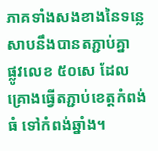ភាគទាំងសងខាងនៃទន្លេសាបនឹងបានតភ្ជាប់គ្នា
ផ្លូវលេខ ៥០សេ ដែលគ្រោងធ្វើតភ្ជាប់ខេត្តកំពង់ធំ ទៅកំពង់ឆ្នាំង។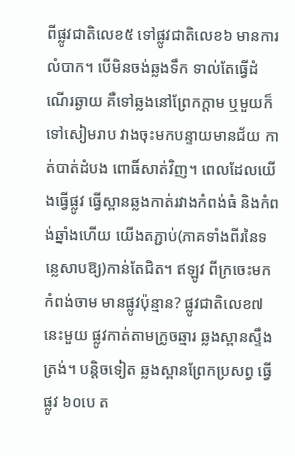ពីផ្លូវជាតិលេខ៥ ទៅផ្លូវជាតិលេខ៦ មានការលំបាក។ បើមិនចង់ឆ្លងទឹក ទាល់តែធ្វើដំណើរឆ្ងាយ គឺទៅឆ្លងនៅព្រែកក្តាម ឬមួយក៏ទៅសៀមរាប វាងចុះមកបន្ទាយមានជ័យ កាត់បាត់ដំបង ពោធិ៍សាត់វិញ។ ពេលដែលយើងធ្វើផ្លូវ ធ្វើស្ពានឆ្លងកាត់រវាងកំពង់ធំ និងកំពង់ឆ្នាំងហើយ យើងតភ្ជាប់(ភាគទាំងពីរនៃទន្លេសាបឱ្យ)កាន់តែជិត។ ឥឡូវ ពីក្រចេះមកកំពង់ចាម មានផ្លូវប៉ុន្មាន? ផ្លូវជាតិលេខ៧ នេះមួយ ផ្លូវកាត់តាមក្រូចឆ្មារ ឆ្លងស្ពានស្ទឹងត្រង់។ បន្តិចទៀត ឆ្លងស្ពានព្រែកប្រសព្វ ធ្វើផ្លូវ ៦០បេ ត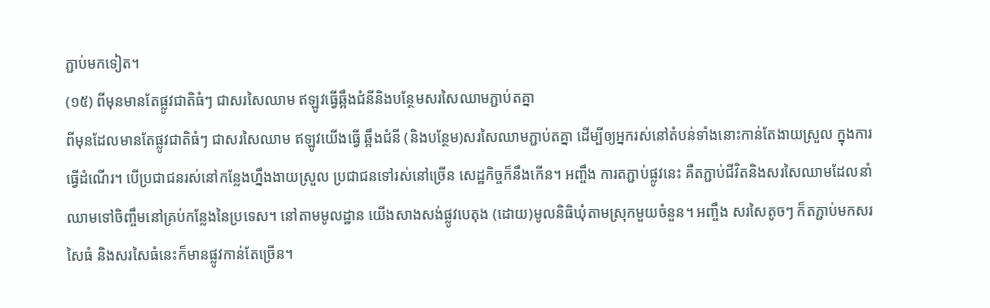ភ្ជាប់មកទៀត។
(១៥) ពីមុនមានតែផ្លូវជាតិធំៗ ជាសរសៃឈាម ឥឡូវធ្វើឆ្អឹងជំនីនិងបន្ថែមសរសៃឈាមភ្ជាប់តគ្នា
ពីមុនដែលមានតែផ្លូវជាតិធំៗ ជាសរសៃឈាម ឥឡូវយើងធ្វើ ឆ្អឹងជំនី (និងបន្ថែម)សរសៃឈាមភ្ជាប់តគ្នា ដើម្បីឲ្យអ្នករស់នៅតំបន់ទាំងនោះកាន់តែងាយស្រួល ក្នុងការធ្វើដំណើរ។ បើប្រជាជនរស់នៅកន្លែងហ្នឹងងាយស្រួល ប្រជាជនទៅរស់នៅច្រើន សេដ្ឋកិច្ចក៏នឹងកើន។ អញ្ចឹង ការតភ្ជាប់ផ្លូវនេះ គឺតភ្ជាប់ជីវិតនិងសរសៃឈាមដែលនាំឈាមទៅចិញ្ចឹមនៅគ្រប់កន្លែងនៃប្រទេស។ នៅតាមមូលដ្ឋាន យើងសាងសង់ផ្លូវបេតុង (ដោយ)មូលនិធិឃុំតាមស្រុកមួយចំនួន។ អញ្ចឹង សរសៃតូចៗ ក៏តភ្ជាប់មកសរសៃធំ និងសរសៃធំនេះក៏មានផ្លូវកាន់តែច្រើន។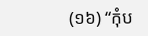(១៦) “កុំប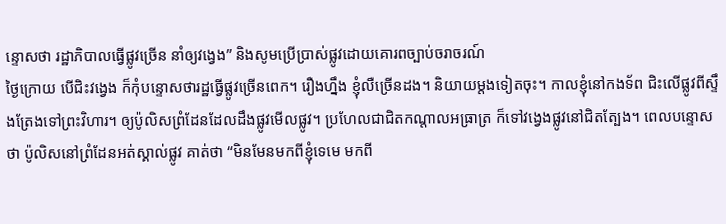ន្ទោសថា រដ្ឋាភិបាលធ្វើផ្លូវច្រើន នាំឲ្យវង្វេង” និងសូមប្រើប្រាស់ផ្លូវដោយគោរពច្បាប់ចរាចរណ៍
ថ្ងៃក្រោយ បើជិះវង្វេង ក៏កុំបន្ទោសថារដ្ឋធ្វើផ្លូវច្រើនពេក។ រឿងហ្នឹង ខ្ញុំលឺច្រើនដង។ និយាយម្តងទៀតចុះ។ កាលខ្ញុំនៅកងទ័ព ជិះលើផ្លូវពីស្ទឹងត្រែងទៅព្រះវិហារ។ ឲ្យប៉ូលិសព្រំដែនដែលដឹងផ្លូវមើលផ្លូវ។ ប្រហែលជាជិតកណ្តាលអធ្រាត្រ ក៏ទៅវង្វេងផ្លូវនៅជិតត្បែង។ ពេលបន្ទោសថា ប៉ូលិសនៅព្រំដែនអត់ស្គាល់ផ្លូវ គាត់ថា “មិនមែនមកពីខ្ញុំទេមេ មកពី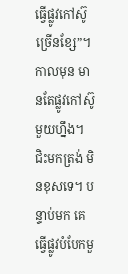ធ្វើផ្លូវកៅស៊ូច្រើនខ្សែ”។ កាលមុន មានតែផ្លូវកៅស៊ូមួយហ្នឹង។ ជិះមកត្រង់ មិនខុសទេ។ បន្ទាប់មក គេធ្វើផ្លូវបំបែកមួ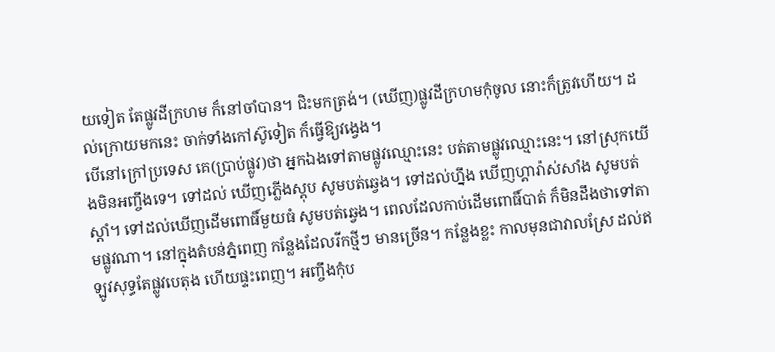យទៀត តែផ្លូវដីក្រហម ក៏នៅចាំបាន។ ជិះមកត្រង់។ (ឃើញ)ផ្លូវដីក្រហមកុំចូល នោះក៏ត្រូវហើយ។ ដល់ក្រោយមកនេះ ចាក់ទាំងកៅស៊ូទៀត ក៏ធ្វើឱ្យវង្វេង។
បើនៅក្រៅប្រទេស គេ(ប្រាប់ផ្លូវ)ថា អ្នកឯងទៅតាមផ្លូវឈ្មោះនេះ បត់តាមផ្លូវឈ្មោះនេះ។ នៅស្រុកយើងមិនអញ្ចឹងទេ។ ទៅដល់ ឃើញភ្លើងស្តុប សូមបត់ឆ្វេង។ ទៅដល់ហ្នឹង ឃើញហ្គារ៉ាស់សាំង សូមបត់ស្តាំ។ ទៅដល់ឃើញដើមពោធិ៍មួយធំ សូមបត់ឆ្វេង។ ពេលដែលកាប់ដើមពោធិ៍បាត់ ក៏មិនដឹងថាទៅតាមផ្លូវណា។ នៅក្នុងតំបន់ភ្នំពេញ កន្លែងដែលរីកថ្មីៗ មានច្រើន។ កន្លែងខ្លះ កាលមុនជាវាលស្រែ ដល់ឥឡូវសុទ្ធតែផ្លូវបេតុង ហើយផ្ទះពេញ។ អញ្ចឹងកុំប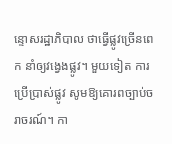ន្ទោសរដ្ឋាភិបាល ថាធ្វើផ្លូវច្រើនពេក នាំឲ្យវង្វេងផ្លូវ។ មួយទៀត ការប្រើប្រាស់ផ្លូវ សូមឱ្យគោរពច្បាប់ចរាចរណ៍។ កា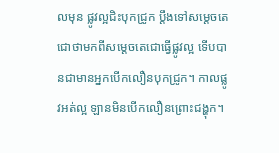លមុន ផ្លូវល្អជិះបុកជ្រូក ប្ដឹងទៅសម្ដេចតេជោថាមកពីសម្ដេចតេជោធ្វើផ្លូវល្អ ទើបបានជាមានអ្នកបើកលឿនបុកជ្រូក។ កាលផ្លូវអត់ល្អ ឡានមិនបើកលឿនព្រោះជង្ហុក។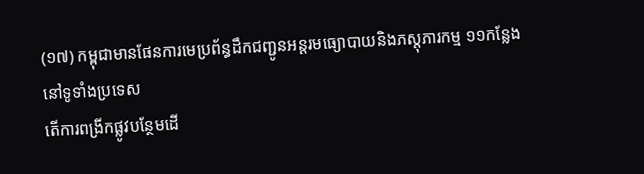(១៧) កម្ពុជាមានផែនការមេប្រព័ន្ធដឹកជញ្ជូនអន្តរមធ្យោបាយនិងភស្តុភារកម្ម ១១កន្លែងនៅទូទាំងប្រទេស
តើការពង្រីកផ្លូវបន្ថែមដើ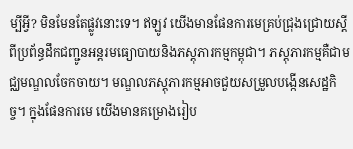ម្បីអ្វី? មិនមែនតែផ្លូវនោះទេ។ ឥឡូវ យើងមានផែនការមេគ្រប់ជ្រុងជ្រោយស្តីពីប្រព័ន្ធដឹកជញ្ជូនអន្តរមធ្យោបាយនិងភស្តុភារកម្មកម្ពុជា។ ភស្តុភារកម្មគឺជាមជ្ឈមណ្ឌលចែកចាយ។ មណ្ឌលភស្តុភារកម្មអាចជួយសម្រួលបង្កើនសេដ្ឋកិច្ច។ ក្នុងផែនការមេ យើងមានគម្រោងរៀប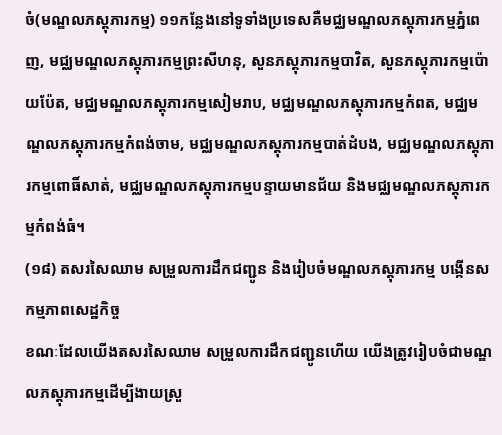ចំ(មណ្ឌលភស្តុភារកម្ម) ១១កន្លែងនៅទូទាំងប្រទេសគឺមជ្ឈមណ្ឌលភស្តុភារកម្មភ្នំពេញ, មជ្ឈមណ្ឌលភស្តុភារកម្មព្រះសីហនុ, សួនភស្តុភារកម្មបាវិត, សួនភស្តុភារកម្មប៉ោយប៉ែត, មជ្ឈមណ្ឌលភស្តុភារកម្មសៀមរាប, មជ្ឈមណ្ឌលភស្តុភារកម្មកំពត, មជ្ឈមណ្ឌលភស្តុភារកម្មកំពង់ចាម, មជ្ឈមណ្ឌលភស្តុភារកម្មបាត់ដំបង, មជ្ឈមណ្ឌលភស្តុភារកម្មពោធិ៍សាត់, មជ្ឈមណ្ឌលភស្តុភារកម្មបន្ទាយមានជ័យ និងមជ្ឈមណ្ឌលភស្តុភារកម្មកំពង់ធំ។
(១៨) តសរសៃឈាម សម្រួលការដឹកជញ្ជូន និងរៀបចំមណ្ឌលភស្តុភារកម្ម បង្កើនសកម្មភាពសេដ្ឋកិច្ច
ខណៈដែលយើងតសរសៃឈាម សម្រួលការដឹកជញ្ជូនហើយ យើងត្រូវរៀបចំជាមណ្ឌលភស្តុភារកម្មដើម្បីងាយស្រួ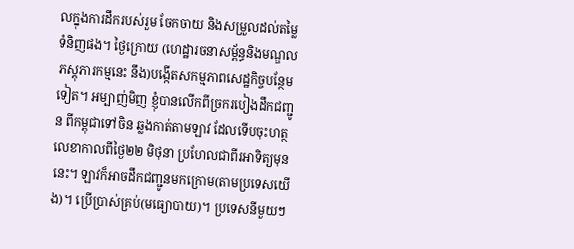លក្នុងការដឹករបស់រួម ចែកចាយ និងសម្រួលដល់តម្លៃទំនិញផង។ ថ្ងៃក្រោយ (ហេដ្ឋារចនាសម្ព័ន្ធនិងមណ្ឌលភស្តុភារកម្មនេះ នឹង)បង្កើតសកម្មភាពសេដ្ឋកិច្ចបន្ថែមទៀត។ អម្បាញ់មិញ ខ្ញុំបានលើកពីច្រករបៀងដឹកជញ្ជូន ពីកម្ពុជាទៅចិន ឆ្លងកាត់តាមឡាវ ដែលទើបចុះហត្ថលេខាកាលពីថ្ងៃ២២ មិថុនា ប្រហែលជាពីរអាទិត្យមុននេះ។ ឡាវក៏អាចដឹកជញ្ជូនមកក្រោម(តាមប្រទេសយើង)។ ប្រើប្រាស់គ្រប់(មធ្យោបាយ)។ ប្រទេសនីមួយៗ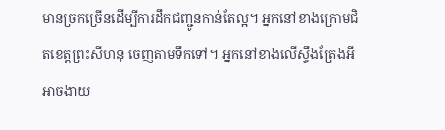មានច្រកច្រើនដើម្បីការដឹកជញ្ជូនកាន់តែល្អ។ អ្នកនៅខាងក្រោមជិតខេត្តព្រះសីហនុ ចេញតាមទឹកទៅ។ អ្នកនៅខាងលើស្ទឹងត្រែងអី អាចងាយ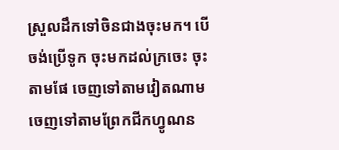ស្រួលដឹកទៅចិនជាងចុះមក។ បើចង់ប្រើទូក ចុះមកដល់ក្រចេះ ចុះតាមផែ ចេញទៅតាមវៀតណាម ចេញទៅតាមព្រែកជីកហ្វូណន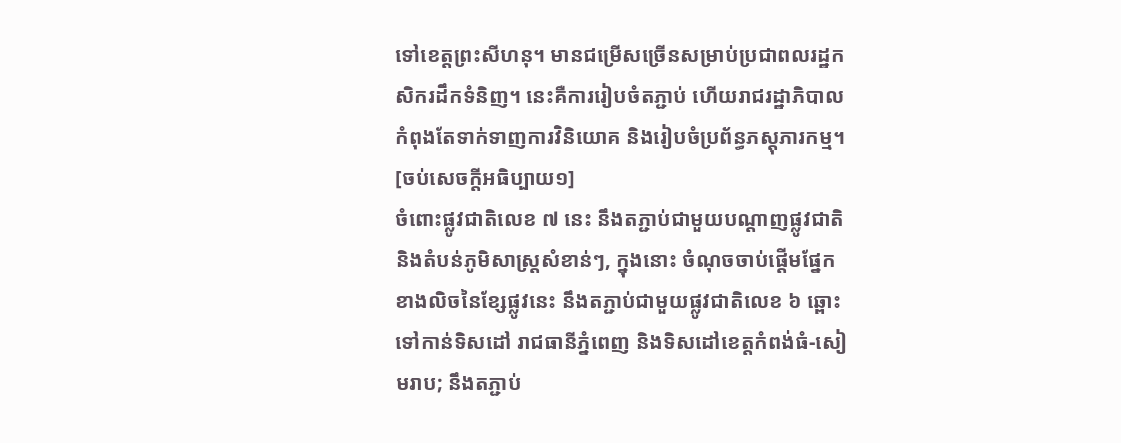ទៅខេត្តព្រះសីហនុ។ មានជម្រើសច្រើនសម្រាប់ប្រជាពលរដ្ឋកសិករដឹកទំនិញ។ នេះគឺការរៀបចំតភ្ជាប់ ហើយរាជរដ្ឋាភិបាលកំពុងតែទាក់ទាញការវិនិយោគ និងរៀបចំប្រព័ន្ធភស្តុភារកម្ម។
[ចប់សេចក្ដីអធិប្បាយ១]
ចំពោះផ្លូវជាតិលេខ ៧ នេះ នឹងតភ្ជាប់ជាមួយបណ្តាញផ្លូវជាតិ និងតំបន់ភូមិសាស្រ្តសំខាន់ៗ, ក្នុងនោះ ចំណុចចាប់ផ្ដើមផ្នែកខាងលិចនៃខ្សែផ្លូវនេះ នឹងតភ្ជាប់ជាមួយផ្លូវជាតិលេខ ៦ ឆ្ពោះទៅកាន់ទិសដៅ រាជធានីភ្នំពេញ និងទិសដៅខេត្តកំពង់ធំ-សៀមរាប; នឹងតភ្ជាប់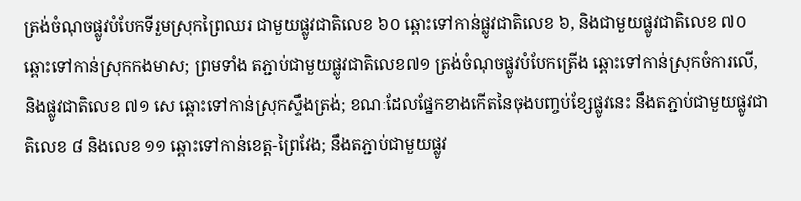ត្រង់ចំណុចផ្លូវបំបែកទីរួមស្រុកព្រៃឈរ ជាមួយផ្លូវជាតិលេខ ៦០ ឆ្ពោះទៅកាន់ផ្លូវជាតិលេខ ៦, និងជាមួយផ្លូវជាតិលេខ ៧០ ឆ្ពោះទៅកាន់ស្រុកកងមាស; ព្រមទាំង តភ្ជាប់ជាមួយផ្លូវជាតិលេខ៧១ ត្រង់ចំណុចផ្លូវបំបែកត្រើង ឆ្ពោះទៅកាន់ស្រុកចំការលើ, និងផ្លូវជាតិលេខ ៧១ សេ ឆ្ពោះទៅកាន់ស្រុកស្ទឹងត្រង់; ខណៈដែលផ្នែកខាងកើតនៃចុងបញ្ចប់ខ្សែផ្លូវនេះ នឹងតភ្ជាប់ជាមួយផ្លូវជាតិលេខ ៨ និងលេខ ១១ ឆ្ពោះទៅកាន់ខេត្ត-ព្រៃវែង; នឹងតភ្ជាប់ជាមួយផ្លូវ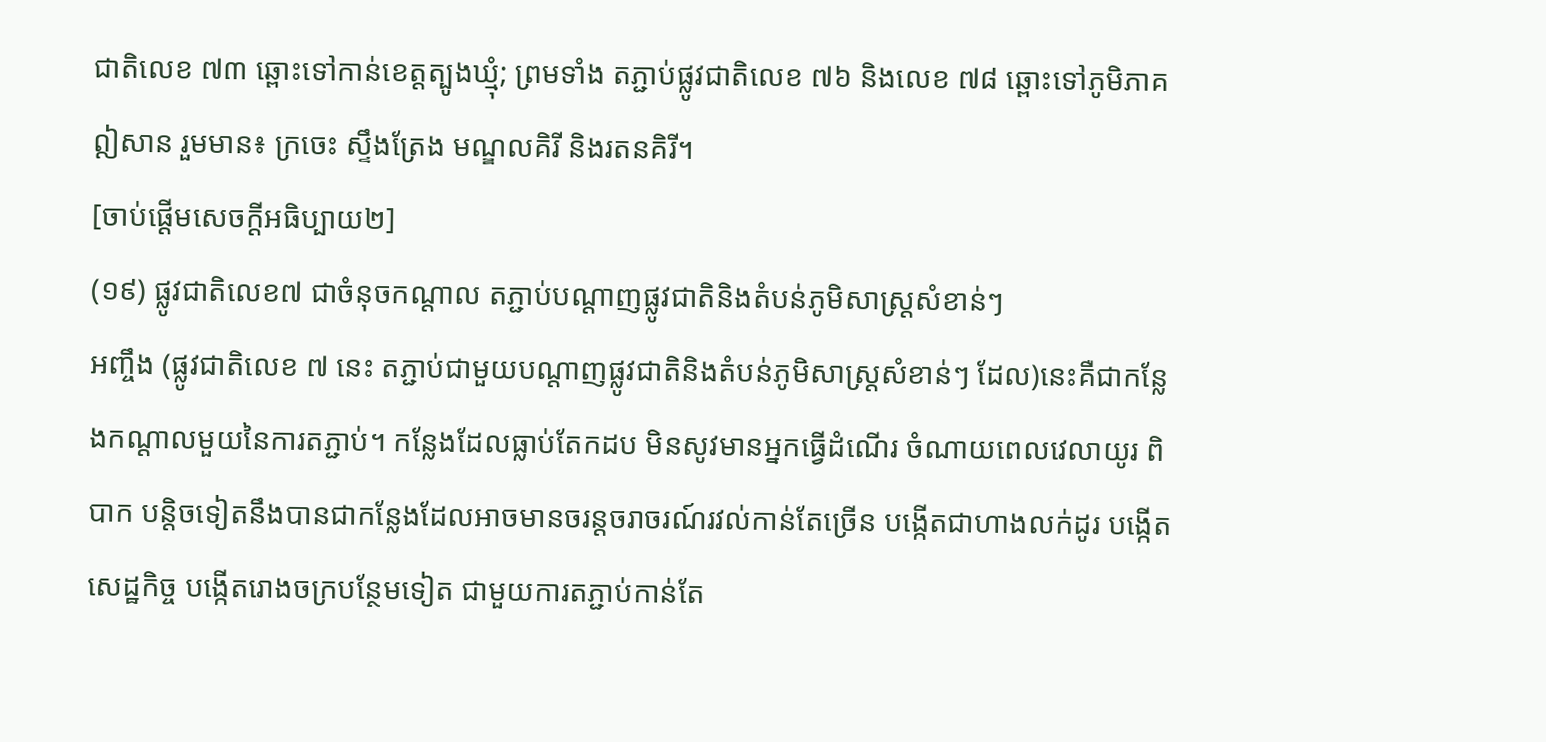ជាតិលេខ ៧៣ ឆ្ពោះទៅកាន់ខេត្តត្បូងឃ្មុំ; ព្រមទាំង តភ្ជាប់ផ្លូវជាតិលេខ ៧៦ និងលេខ ៧៨ ឆ្ពោះទៅភូមិភាគឦសាន រួមមាន៖ ក្រចេះ ស្ទឹងត្រែង មណ្ឌលគិរី និងរតនគិរី។
[ចាប់ផ្ដើមសេចក្ដីអធិប្បាយ២]
(១៩) ផ្លូវជាតិលេខ៧ ជាចំនុចកណ្តាល តភ្ជាប់បណ្តាញផ្លូវជាតិនិងតំបន់ភូមិសាស្រ្តសំខាន់ៗ
អញ្ចឹង (ផ្លូវជាតិលេខ ៧ នេះ តភ្ជាប់ជាមួយបណ្តាញផ្លូវជាតិនិងតំបន់ភូមិសាស្រ្តសំខាន់ៗ ដែល)នេះគឺជាកន្លែងកណ្តាលមួយនៃការតភ្ជាប់។ កន្លែងដែលធ្លាប់តែកដប មិនសូវមានអ្នកធ្វើដំណើរ ចំណាយពេលវេលាយូរ ពិបាក បន្តិចទៀតនឹងបានជាកន្លែងដែលអាចមានចរន្តចរាចរណ៍រវល់កាន់តែច្រើន បង្កើតជាហាងលក់ដូរ បង្កើតសេដ្ឋកិច្ច បង្កើតរោងចក្របន្ថែមទៀត ជាមួយការតភ្ជាប់កាន់តែ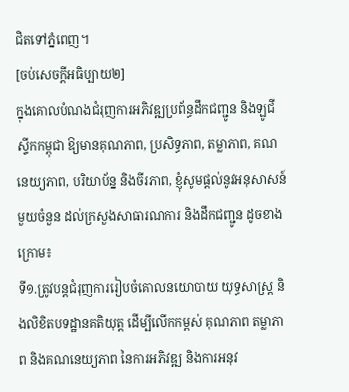ជិតទៅភ្នំពេញ។
[ចប់សេចក្ដីអធិប្បាយ២]
ក្នុងគោលបំណងជំរុញការអភិវឌ្ឍប្រព័ន្ធដឹកជញ្ជូន និងឡូជីស្ទីកកម្ពុជា ឱ្យមានគុណភាព, ប្រសិទ្ធភាព, តម្លាភាព, គណនេយ្យភាព, បរិយាប័ន្ន និងចីរភាព, ខ្ញុំសូមផ្តល់នូវអនុសាសន៍មួយចំនួន ដល់ក្រសួងសាធារណការ និងដឹកជញ្ជូន ដូចខាងក្រោម៖
ទី១.ត្រូវបន្តជំរុញការរៀបចំគោលនយោបាយ យុទ្ធសាស្រ្ត និងលិខិតបទដ្ឋានគតិយុត្ត ដើម្បីលើកកម្ពស់ គុណភាព តម្លាភាព និងគណនេយ្យភាព នៃការអភិវឌ្ឍ និងការអនុវ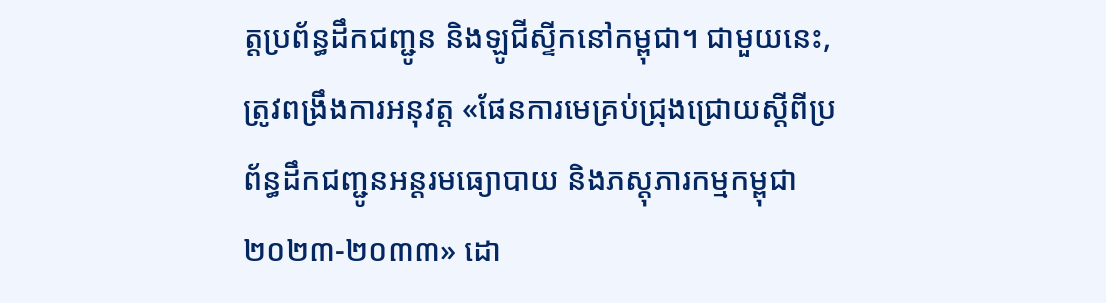ត្តប្រព័ន្ធដឹកជញ្ជូន និងឡូជីស្ទីកនៅកម្ពុជា។ ជាមួយនេះ, ត្រូវពង្រឹងការអនុវត្ត «ផែនការមេគ្រប់ជ្រុងជ្រោយស្តីពីប្រព័ន្ធដឹកជញ្ជូនអន្តរមធ្យោបាយ និងភស្តុភារកម្មកម្ពុជា ២០២៣-២០៣៣» ដោ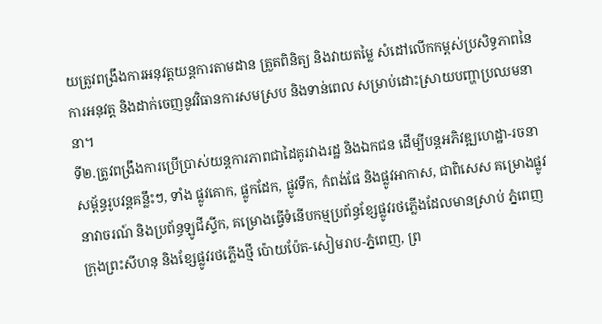យត្រូវពង្រឹងការអនុវត្តយន្តការតាមដាន ត្រួតពិនិត្យ និងវាយតម្លៃ សំដៅលើកកម្ពស់ប្រសិទ្ធភាពនៃការអនុវត្ត និងដាក់ចេញនូវវិធានការសមស្រប និងទាន់ពេល សម្រាប់ដោះស្រាយបញ្ហាប្រឈមនានា។
ទី២.ត្រូវពង្រឹងការប្រើប្រាស់យន្តការភាពជាដៃគូរវាងរដ្ឋ និងឯកជន ដើម្បីបន្តអភិវឌ្ឍហេដ្ឋា-រចនាសម្ព័ន្ធរូបវន្តគន្លឹះៗ, ទាំង ផ្លូវគោក, ផ្លូកដែក, ផ្លូវទឹក, កំពង់ផែ និងផ្លូវអាកាស, ជាពិសេស គម្រោងផ្លូវនាវាចរណ៍ និងប្រព័ន្ធឡូជីស្ទីក, គម្រោងធ្វើទំនើបកម្មប្រព័ន្ធខ្សែផ្លូវរថភ្លើងដែលមានស្រាប់ ភ្នំពេញក្រុងព្រះសីហនុ និងខ្សែផ្លូវរថភ្លើងថ្មី ប៉ោយប៉ែត-សៀមរាប-ភ្នំពេញ, ព្រ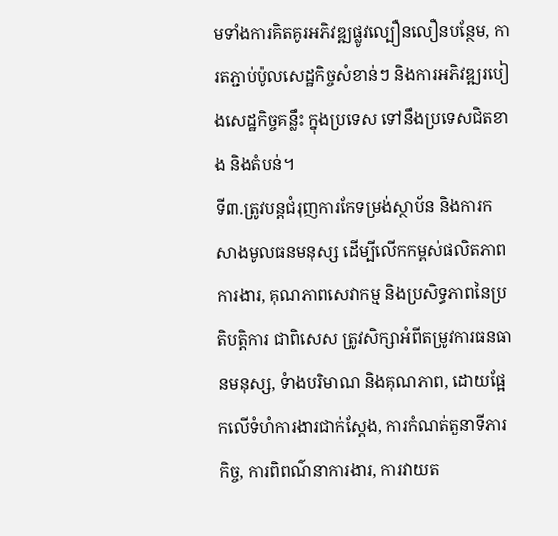មទាំងការគិតគូរអភិវឌ្ឍផ្លូវល្បឿនលឿនបន្ថែម, ការតភ្ជាប់ប៉ូលសេដ្ឋកិច្ចសំខាន់ៗ និងការអភិវឌ្ឍរបៀងសេដ្ឋកិច្ចគន្លឹះ ក្នុងប្រទេស ទៅនឹងប្រទេសជិតខាង និងតំបន់។
ទី៣.ត្រូវបន្តជំរុញការកែទម្រង់ស្ថាប័ន និងការកសាងមូលធនមនុស្ស ដើម្បីលើកកម្ពស់ផលិតភាពការងារ, គុណភាពសេវាកម្ម និងប្រសិទ្ធភាពនៃប្រតិបត្តិការ ជាពិសេស ត្រូវសិក្សាអំពីតម្រូវការធនធានមនុស្ស, ទំាងបរិមាណ និងគុណភាព, ដោយផ្អែកលើទំហំការងារជាក់ស្តែង, ការកំណត់តួនាទីភារកិច្ច, ការពិពណ៌នាការងារ, ការវាយត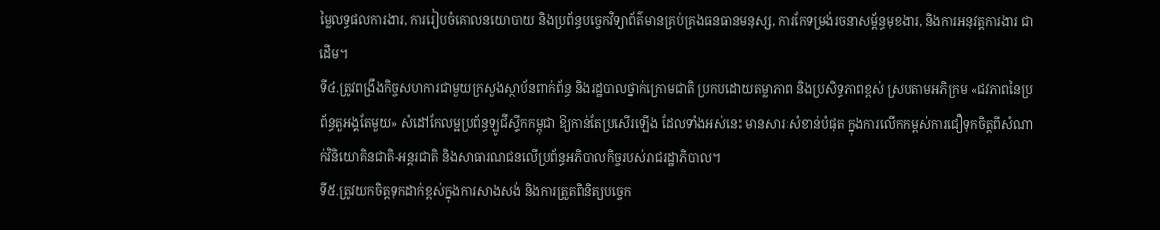ម្លៃលទ្ធផលការងារ, ការរៀបចំគោលនយោបាយ និងប្រព័ន្ធបច្ចេកវិទ្យាព័ត៌មានគ្រប់គ្រងធនធានមនុស្ស, ការកែទម្រង់រចនាសម្ព័ន្ធមុខងារ, និងការអនុវត្តការងារ ជាដើម។
ទី៤.ត្រូវពង្រឹងកិច្ចសហការជាមួយក្រសួងស្ថាប័នពាក់ព័ន្ធ និងរដ្ឋបាលថ្នាក់ក្រោមជាតិ ប្រកបដោយតម្លាភាព និងប្រសិទ្ធភាពខ្ពស់ ស្របតាមអភិក្រម «ជវភាពនៃប្រព័ន្ធតួអង្គតែមួយ» សំដៅកែលម្អប្រព័ន្ធឡូជីស្ទីកកម្ពុជា ឱ្យកាន់តែប្រសើរឡើង ដែលទាំងអស់នេះ មានសារៈសំខាន់បំផុត ក្នុងការលើកកម្ពស់ការជឿទុកចិត្តពីសំណាក់វិនិយោគិនជាតិ-អន្តរជាតិ និងសាធារណជនលើប្រព័ន្ធអភិបាលកិច្ចរបស់រាជរដ្ឋាភិបាល។
ទី៥.ត្រូវយកចិត្តទុកដាក់ខ្ពស់ក្នុងការសាងសង់ និងការត្រួតពិនិត្យបច្ចេក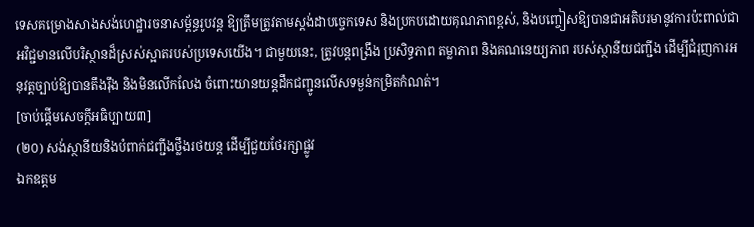ទេសគម្រោងសាងសង់ហេដ្ឋារចនាសម្ព័ន្ធរូបវន្ត ឱ្យត្រឹមត្រូវតាមស្តង់ដាបច្ចេកទេស និងប្រកបដោយគុណភាពខ្ពស់, និងបញ្ចៀសឱ្យបានជាអតិបរមានូវការប៉ះពាល់ជាអវិជ្ជមានលើបរិស្ថានដ៏ស្រស់ស្អាតរបស់ប្រទេសយើង។ ជាមួយនេះ, ត្រូវបន្តពង្រឹង ប្រសិទ្ធភាព តម្លាភាព និងគណនេយ្យភាព របស់ស្ថានីយជញ្ជីង ដើម្បីជំរុញការអនុវត្តច្បាប់ឱ្យបានតឹងរ៉ឹង និងមិនលើកលែង ចំពោះយានយន្តដឹកជញ្ជូនលើសទម្ងន់កម្រិតកំណត់។
[ចាប់ផ្ដើមសេចក្ដីអធិប្បាយ៣]
(២០) សង់ស្ថានីយនិងបំពាក់ជញ្ជីងថ្លឹងរថយន្ត ដើម្បីជួយថែរក្សាផ្លូវ
ឯកឧត្តម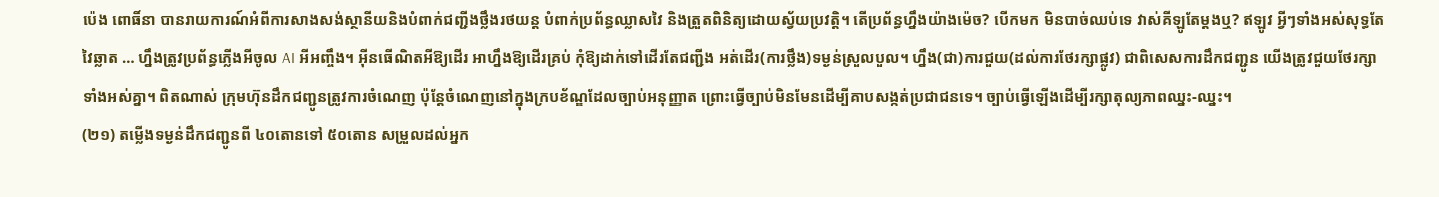ប៉េង ពោធិ៍នា បានរាយការណ៍អំពីការសាងសង់ស្ថានីយនិងបំពាក់ជញ្ជីងថ្លឹងរថយន្ត បំពាក់ប្រព័ន្ធឈ្លាសវៃ និងត្រួតពិនិត្យដោយស្វ័យប្រវត្តិ។ តើប្រព័ន្ធហ្នឹងយ៉ាងម៉េច? បើកមក មិនបាច់ឈប់ទេ វាស់គីឡូតែម្ដងឬ? ឥឡូវ អ្វីៗទាំងអស់សុទ្ធតែវៃឆ្លាត … ហ្នឹងត្រូវប្រព័ន្ធភ្លើងអីចូល AI អីអញ្ចឹង។ អ៊ីនធើណិតអីឱ្យដើរ អាហ្នឹងឱ្យដើរគ្រប់ កុំឱ្យដាក់ទៅដើរតែជញ្ជីង អត់ដើរ(ការថ្លឹង)ទម្ងន់ស្រួលបួល។ ហ្នឹង(ជា)ការជួយ(ដល់ការថែរក្សាផ្លូវ) ជាពិសេសការដឹកជញ្ជូន យើងត្រូវជួយថែរក្សាទាំងអស់គ្នា។ ពិតណាស់ ក្រុមហ៊ុនដឹកជញ្ជូនត្រូវការចំណេញ ប៉ុន្តែចំណេញនៅក្នុងក្របខ័ណ្ឌដែលច្បាប់អនុញ្ញាត ព្រោះធ្វើច្បាប់មិនមែនដើម្បីគាបសង្កត់ប្រជាជនទេ។ ច្បាប់ធ្វើឡើងដើម្បីរក្សាតុល្យភាពឈ្នះ-ឈ្នះ។
(២១) តម្លើងទម្ងន់ដឹកជញ្ជូនពី ៤០តោនទៅ ៥០តោន សម្រួលដល់អ្នក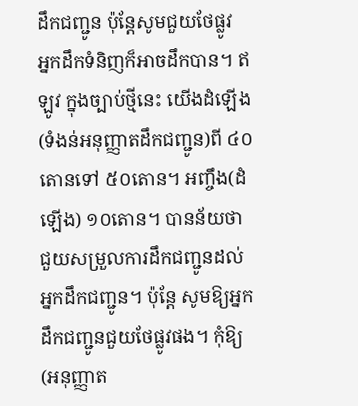ដឹកជញ្ជូន ប៉ុន្តែសូមជួយថែផ្លូវ
អ្នកដឹកទំនិញក៏អាចដឹកបាន។ ឥឡូវ ក្នុងច្បាប់ថ្មីនេះ យើងដំឡើង(ទំងន់អនុញ្ញាតដឹកជញ្ជូន)ពី ៤០តោនទៅ ៥០តោន។ អញ្ចឹង(ដំឡើង) ១០តោន។ បានន័យថា ជួយសម្រួលការដឹកជញ្ជូនដល់អ្នកដឹកជញ្ជូន។ ប៉ុន្តែ សូមឱ្យអ្នកដឹកជញ្ជូនជួយថែផ្លូវផង។ កុំឱ្យ(អនុញ្ញាត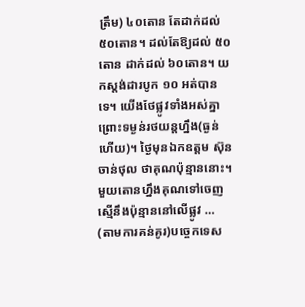ត្រឹម) ៤០តោន តែដាក់ដល់ ៥០តោន។ ដល់តែឱ្យដល់ ៥០តោន ដាក់ដល់ ៦០តោន។ យកស្តង់ដារបូក ១០ អត់បានទេ។ យើងថែផ្លូវទាំងអស់គ្នា ព្រោះទម្ងន់រថយន្តហ្នឹង(ធ្ងន់ហើយ)។ ថ្ងៃមុនឯកឧត្តម ស៊ុន ចាន់ថុល ថាគុណប៉ុន្មាននោះ។ មួយតោនហ្នឹងគុណទៅចេញស្មើនឹងប៉ុន្មាននៅលើផ្លូវ … (តាមការគន់គូរ)បច្ចេកទេស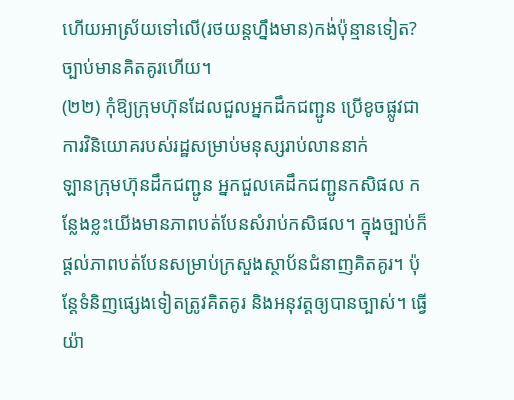ហើយអាស្រ័យទៅលើ(រថយន្តហ្នឹងមាន)កង់ប៉ុន្មានទៀត? ច្បាប់មានគិតគូរហើយ។
(២២) កុំឱ្យក្រុមហ៊ុនដែលជួលអ្នកដឹកជញ្ជូន ប្រើខូចផ្លូវជាការវិនិយោគរបស់រដ្ឋសម្រាប់មនុស្សរាប់លាននាក់
ឡានក្រុមហ៊ុនដឹកជញ្ជូន អ្នកជួលគេដឹកជញ្ជូនកសិផល កន្លែងខ្លះយើងមានភាពបត់បែនសំរាប់កសិផល។ ក្នុងច្បាប់ក៏ផ្ដល់ភាពបត់បែនសម្រាប់ក្រសួងស្ថាប័នជំនាញគិតគូរ។ ប៉ុន្តែទំនិញផ្សេងទៀតត្រូវគិតគូរ និងអនុវត្តឲ្យបានច្បាស់។ ធ្វើយ៉ា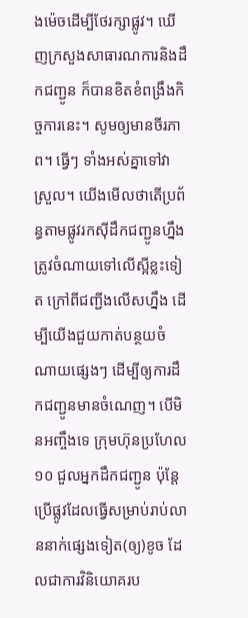ងម៉េចដើម្បីថែរក្សាផ្លូវ។ ឃើញក្រសួងសាធារណការនិងដឹកជញ្ជូន ក៏បានខិតខំពង្រឹងកិច្ចការនេះ។ សូមឲ្យមានចីរភាព។ ធ្វើៗ ទាំងអស់គ្នាទៅវាស្រួល។ យើងមើលថាតើប្រព័ន្ធតាមផ្លូវរកស៊ីដឹកជញ្ជូនហ្នឹងត្រូវចំណាយទៅលើស្អីខ្លះទៀត ក្រៅពីជញ្ជីងលើសហ្នឹង ដើម្បីយើងជួយកាត់បន្ថយចំណាយផ្សេងៗ ដើម្បីឲ្យការដឹកជញ្ជូនមានចំណេញ។ បើមិនអញ្ចឹងទេ ក្រុមហ៊ុនប្រហែល១០ ជួលអ្នកដឹកជញ្ជូន ប៉ុន្តែប្រើផ្លូវដែលធ្វើសម្រាប់រាប់លាននាក់ផ្សេងទៀត(ឲ្យ)ខូច ដែលជាការវិនិយោគរប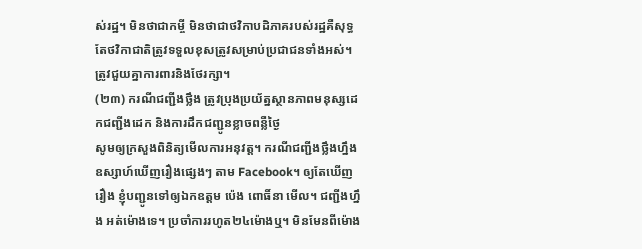ស់រដ្ឋ។ មិនថាជាកម្ចី មិនថាជាថវិកាបដិភាគរបស់រដ្ឋគឺសុទ្ធតែថវិកាជាតិត្រូវទទួលខុសត្រូវសម្រាប់ប្រជាជនទាំងអស់។ ត្រូវជួយគ្នាការពារនិងថែរក្សា។
(២៣) ករណីជញ្ជីងថ្លឹង ត្រូវប្រុងប្រយ័ត្នស្ថានភាពមនុស្សដេកជញ្ជីងដេក និងការដឹកជញ្ជូនខ្លាចពន្លឺថ្ងៃ
សូមឲ្យក្រសួងពិនិត្យមើលការអនុវត្ត។ ករណីជញ្ជីងថ្លឹងហ្នឹង ឧស្សាហ៍ឃើញរឿងផ្សេងៗ តាម Facebook។ ឲ្យតែឃើញរឿង ខ្ញុំបញ្ជូនទៅឲ្យឯកឧត្ដម ប៉េង ពោធិ៍នា មើល។ ជញ្ជីងហ្នឹង អត់ម៉ោងទេ។ ប្រចាំការរហូត២៤ម៉ោងឬ។ មិនមែនពីម៉ោង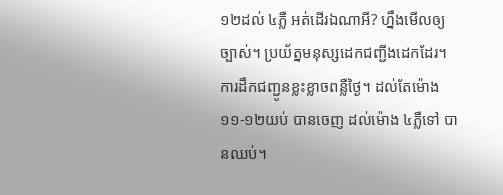១២ដល់ ៤ភ្លឺ អត់ដើរឯណាអី? ហ្នឹងមើលឲ្យច្បាស់។ ប្រយ័ត្នមនុស្សដេកជញ្ជីងដេកដែរ។ ការដឹកជញ្ជូនខ្លះខ្លាចពន្លឺថ្ងៃ។ ដល់តែម៉ោង ១១-១២យប់ បានចេញ ដល់ម៉ោង ៤ភ្លឺទៅ បានឈប់។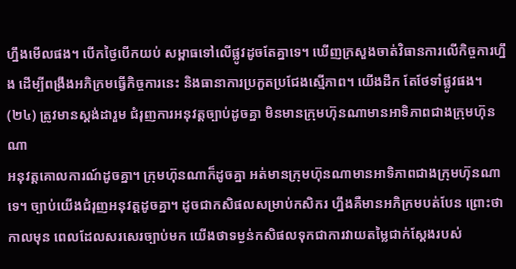ហ្នឹងមើលផង។ បើកថ្ងៃបើកយប់ សម្ពាធទៅលើផ្លូវដូចតែគ្នាទេ។ ឃើញក្រសួងចាត់វិធានការលើកិច្ចការហ្នឹង ដើម្បីពង្រឹងអភិក្រមធ្វើកិច្ចការនេះ និងធានាការប្រកួតប្រជែងស្មើភាព។ យើងដឹក តែថែទាំផ្លូវផង។
(២៤) ត្រូវមានស្តង់ដារួម ជំរុញការអនុវត្តច្បាប់ដូចគ្នា មិនមានក្រុមហ៊ុនណាមានអាទិភាពជាងក្រុមហ៊ុនណា
អនុវត្តគោលការណ៍ដូចគ្នា។ ក្រុមហ៊ុនណាក៏ដូចគ្នា អត់មានក្រុមហ៊ុនណាមានអាទិភាពជាងក្រុមហ៊ុនណាទេ។ ច្បាប់យើងជំរុញអនុវត្តដូចគ្នា។ ដូចជាកសិផលសម្រាប់កសិករ ហ្នឹងគឺមានអភិក្រមបត់បែន ព្រោះថាកាលមុន ពេលដែលសរសេរច្បាប់មក យើងថាទម្ងន់កសិផលទុកជាការវាយតម្លៃជាក់ស្ដែងរបស់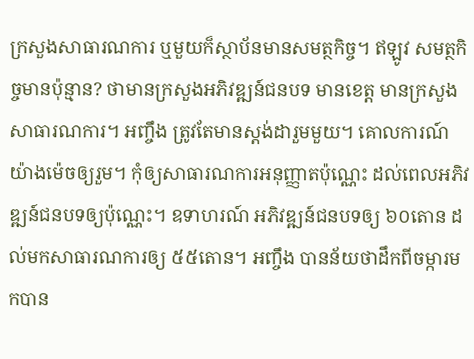ក្រសួងសាធារណការ ឬមួយក៏ស្ថាប័នមានសមត្ថកិច្ច។ ឥឡូវ សមត្ថកិច្ចមានប៉ុន្មាន? ថាមានក្រសួងអភិវឌ្ឍន៍ជនបទ មានខេត្ត មានក្រសួងសាធារណការ។ អញ្ចឹង ត្រូវតែមានស្តង់ដារួមមួយ។ គោលការណ៍យ៉ាងម៉េចឲ្យរួម។ កុំឲ្យសាធារណការអនុញ្ញាតប៉ុណ្ណេះ ដល់ពេលអភិវឌ្ឍន៍ជនបទឲ្យប៉ុណ្ណេះ។ ឧទាហរណ៍ អភិវឌ្ឍន៍ជនបទឲ្យ ៦០តោន ដល់មកសាធារណការឲ្យ ៥៥តោន។ អញ្ចឹង បានន័យថាដឹកពីចម្ការមកបាន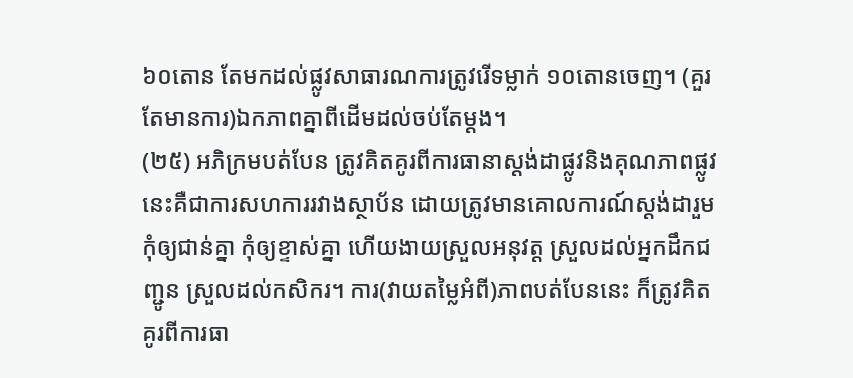៦០តោន តែមកដល់ផ្លូវសាធារណការត្រូវរើទម្លាក់ ១០តោនចេញ។ (គួរតែមានការ)ឯកភាពគ្នាពីដើមដល់ចប់តែម្ដង។
(២៥) អភិក្រមបត់បែន ត្រូវគិតគូរពីការធានាស្តង់ដាផ្លូវនិងគុណភាពផ្លូវ
នេះគឺជាការសហការរវាងស្ថាប័ន ដោយត្រូវមានគោលការណ៍ស្តង់ដារួម កុំឲ្យជាន់គ្នា កុំឲ្យខ្ទាស់គ្នា ហើយងាយស្រួលអនុវត្ត ស្រួលដល់អ្នកដឹកជញ្ជូន ស្រួលដល់កសិករ។ ការ(វាយតម្លៃអំពី)ភាពបត់បែននេះ ក៏ត្រូវគិតគូរពីការធា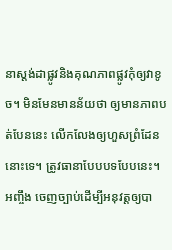នាស្តង់ដាផ្លូវនិងគុណភាពផ្លូវកុំឲ្យវាខូច។ មិនមែនមានន័យថា ឲ្យមានភាពបត់បែននេះ លើកលែងឲ្យហួសព្រំដែននោះទេ។ ត្រូវធានាបែបបទបែបនេះ។ អញ្ចឹង ចេញច្បាប់ដើម្បីអនុវត្តឲ្យបា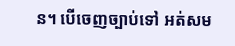ន។ បើចេញច្បាប់ទៅ អត់សម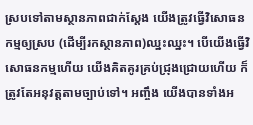ស្របទៅតាមស្ថានភាពជាក់ស្ដែង យើងត្រូវធ្វើវិសោធនកម្មឲ្យស្រប (ដើម្បីរកស្ថានភាព)ឈ្នះឈ្នះ។ បើយើងធ្វើវិសោធនកម្មហើយ យើងគិតគូរគ្រប់ជ្រុងជ្រោយហើយ ក៏ត្រូវតែអនុវត្តតាមច្បាប់ទៅ។ អញ្ចឹង យើងបានទាំងអ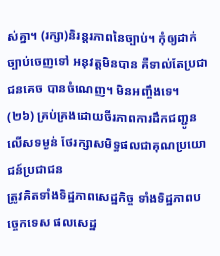ស់គ្នា។ (រក្សា)និរន្តរភាពនៃច្បាប់។ កុំឲ្យដាក់ច្បាប់ចេញទៅ អនុវត្តមិនបាន គឺទាល់តែប្រជាជនគេច បានចំណេញ។ មិនអញ្ចឹងទេ។
(២៦) គ្រប់គ្រងដោយចីរភាពការដឹកជញ្ជូនលើសទម្ងន់ ថែរក្សាសមិទ្ធផលជាគុណប្រយោជន៍ប្រជាជន
ត្រូវគិតទាំងទិដ្ឋភាពសេដ្ឋកិច្ច ទាំងទិដ្ឋភាពបច្ចេកទេស ផលសេដ្ឋ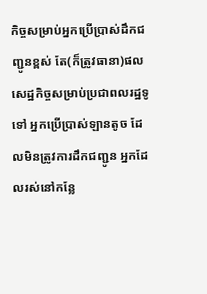កិច្ចសម្រាប់អ្នកប្រើប្រាស់ដឹកជញ្ជូនខ្ពស់ តែ(ក៏ត្រូវធានា)ផលសេដ្ឋកិច្ចសម្រាប់ប្រជាពលរដ្ឋទូទៅ អ្នកប្រើប្រាស់ឡានតូច ដែលមិនត្រូវការដឹកជញ្ជូន អ្នកដែលរស់នៅកន្លែ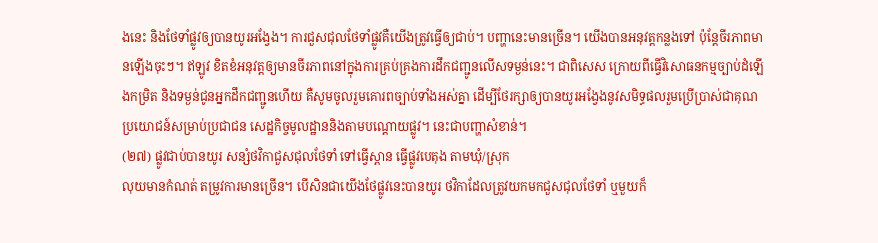ងនេះ និងថែទាំផ្លូវឲ្យបានយូរអង្វែង។ ការជួសជុលថែទាំផ្លូវគឺយើងត្រូវធ្វើឲ្យជាប់។ បញ្ហានេះមានច្រើន។ យើងបានអនុវត្តកន្លងទៅ ប៉ុន្តែចីរភាពមានឡើងចុះៗ។ ឥឡូវ ខិតខំអនុវត្តឲ្យមានចីរភាពនៅក្នុងការគ្រប់គ្រងការដឹកជញ្ជូនលើសទម្ងន់នេះ។ ជាពិសេស ក្រោយពីធ្វើវិសោធនកម្មច្បាប់ដំឡើងកម្រិត និងទម្ងន់ជូនអ្នកដឹកជញ្ជូនហើយ គឺសូមចូលរួមគោរពច្បាប់ទាំងអស់គ្នា ដើម្បីថែរក្សាឲ្យបានយូរអង្វែងនូវសមិទ្ធផលរួមប្រើប្រាស់ជាគុណប្រយោជន៍សម្រាប់ប្រជាជន សេដ្ឋកិច្ចមូលដ្ឋាននិងតាមបណ្ដោយផ្លូវ។ នេះជាបញ្ហាសំខាន់។
(២៧) ផ្លូវជាប់បានយូរ សន្សំថវិកាជួសជុលថែទាំ ទៅធ្វើស្ពាន ធ្វើផ្លូវបេតុង តាមឃុំ/ស្រុក
លុយមានកំណត់ តម្រូវការមានច្រើន។ បើសិនជាយើងថែផ្លូវនេះបានយូរ ថវិកាដែលត្រូវយកមកជួសជុលថែទាំ ឬមួយក៏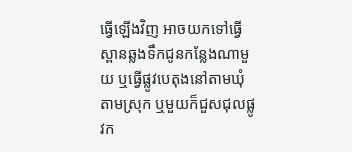ធ្វើឡើងវិញ អាចយកទៅធ្វើស្ពានឆ្លងទឹកជូនកន្លែងណាមួយ ឬធ្វើផ្លូវបេតុងនៅតាមឃុំ តាមស្រុក ឬមួយក៏ជួសជុលផ្លូវក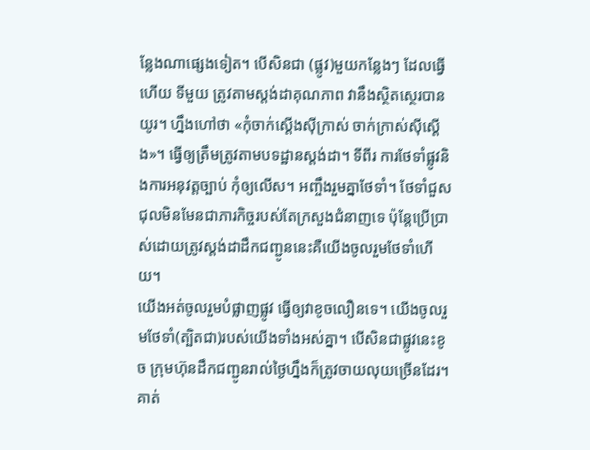ន្លែងណាផ្សេងទៀត។ បើសិនជា (ផ្លូវ)មួយកន្លែងៗ ដែលធ្វើហើយ ទីមួយ ត្រូវតាមស្តង់ដាគុណភាព វានឹងស្ថិតស្ថេរបានយូរ។ ហ្នឹងហៅថា «កុំចាក់ស្ដើងស៊ីក្រាស់ ចាក់ក្រាស់ស៊ីស្ដើង»។ ធ្វើឲ្យត្រឹមត្រូវតាមបទដ្ឋានស្តង់ដា។ ទីពីរ ការថែទាំផ្លូវនិងការអនុវត្តច្បាប់ កុំឲ្យលើស។ អញ្ចឹងរួមគ្នាថែទាំ។ ថែទាំជួសជុលមិនមែនជាភារកិច្ចរបស់តែក្រសួងជំនាញទេ ប៉ុន្តែប្រើប្រាស់ដោយត្រូវស្តង់ដាដឹកជញ្ជូននេះគឺយើងចូលរួមថែទាំហើយ។
យើងអត់ចូលរួមបំផ្លាញផ្លូវ ធ្វើឲ្យវាខូចលឿនទេ។ យើងចូលរួមថែទាំ(ត្បិតជា)របស់យើងទាំងអស់គ្នា។ បើសិនជាផ្លូវនេះខូច ក្រុមហ៊ុនដឹកជញ្ជូនរាល់ថ្ងៃហ្នឹងក៏ត្រូវចាយលុយច្រើនដែរ។ គាត់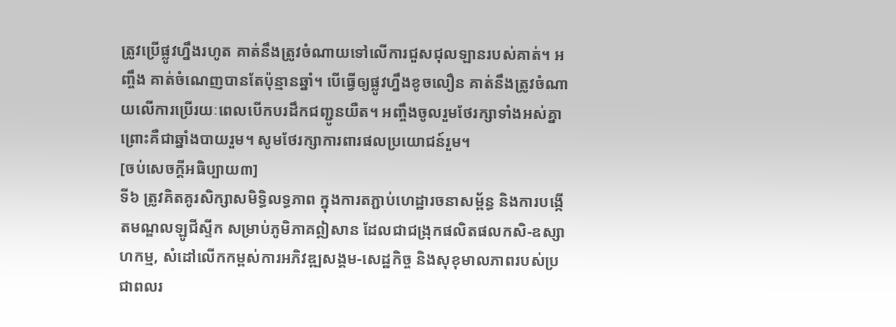ត្រូវប្រើផ្លូវហ្នឹងរហូត គាត់នឹងត្រូវចំណាយទៅលើការជួសជុលឡានរបស់គាត់។ អញ្ចឹង គាត់ចំណេញបានតែប៉ុន្មានឆ្នាំ។ បើធ្វើឲ្យផ្លូវហ្នឹងខូចលឿន គាត់នឹងត្រូវចំណាយលើការប្រើរយៈពេលបើកបរដឹកជញ្ជូនយឺត។ អញ្ចឹងចូលរួមថែរក្សាទាំងអស់គ្នា ព្រោះគឺជាឆ្នាំងបាយរួម។ សូមថែរក្សាការពារផលប្រយោជន៍រួម។
[ចប់សេចក្ដីអធិប្បាយ៣]
ទី៦ ត្រូវគិតគូរសិក្សាសមិទ្ធិលទ្ធភាព ក្នុងការតភ្ជាប់ហេដ្ឋារចនាសម្ព័ន្ធ និងការបង្កើតមណ្ឌលឡូជីស្ទីក សម្រាប់ភូមិភាគឦសាន ដែលជាជង្រុកផលិតផលកសិ-ឧស្សាហកម្ម, សំដៅលើកកម្ពស់ការអភិវឌ្ឍសង្គម-សេដ្ឋកិច្ច និងសុខុមាលភាពរបស់ប្រជាពលរ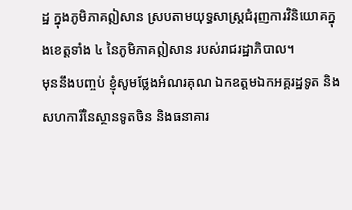ដ្ឋ ក្នុងភូមិភាគឦសាន ស្របតាមយុទ្ធសាស្រ្តជំរុញការវិនិយោគក្នុងខេត្តទាំង ៤ នៃភូមិភាគឦសាន របស់រាជរដ្ឋាភិបាល។
មុននឹងបញ្ចប់ ខ្ញុំសូមថ្លែងអំណរគុណ ឯកឧត្តមឯកអគ្គរដ្ឋទូត និងសហការីនៃស្ថានទូតចិន និងធនាគារ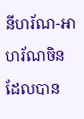នីហរ័ណ-អាហរ័ណចិន ដែលបាន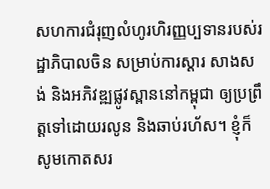សហការជំរុញលំហូរហិរញ្ញប្បទានរបស់រដ្ឋាភិបាលចិន សម្រាប់ការស្ដារ សាងសង់ និងអភិវឌ្ឍផ្លូវស្ពាននៅកម្ពុជា ឲ្យប្រព្រឹត្តទៅដោយរលូន និងឆាប់រហ័ស។ ខ្ញុំក៏សូមកោតសរ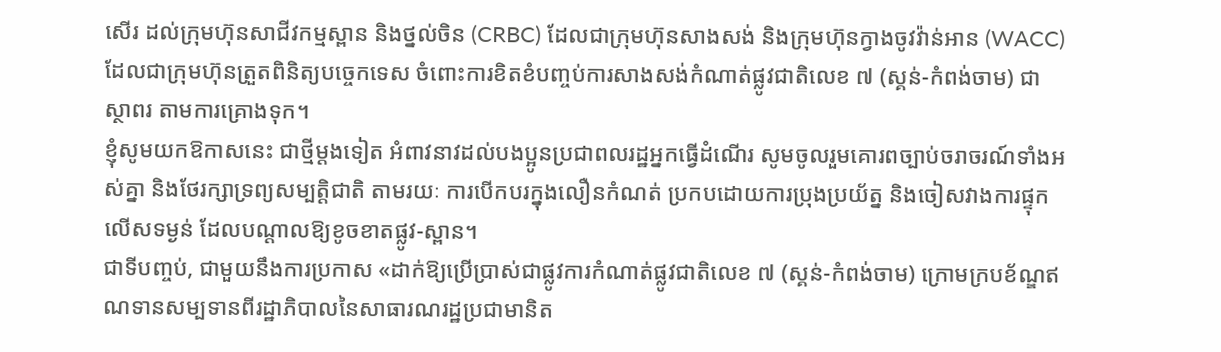សើរ ដល់ក្រុមហ៊ុនសាជីវកម្មស្ពាន និងថ្នល់ចិន (CRBC) ដែលជាក្រុមហ៊ុនសាងសង់ និងក្រុមហ៊ុនក្វាងចូវវ៉ាន់អាន (WACC) ដែលជាក្រុមហ៊ុនត្រួតពិនិត្យបច្ចេកទេស ចំពោះការខិតខំបញ្ចប់ការសាងសង់កំណាត់ផ្លូវជាតិលេខ ៧ (ស្គន់-កំពង់ចាម) ជាស្ថាពរ តាមការគ្រោងទុក។
ខ្ញុំសូមយកឱកាសនេះ ជាថ្មីម្ដងទៀត អំពាវនាវដល់បងប្អូនប្រជាពលរដ្ឋអ្នកធ្វើដំណើរ សូមចូលរួមគោរពច្បាប់ចរាចរណ៍ទាំងអស់គ្នា និងថែរក្សាទ្រព្យសម្បត្តិជាតិ តាមរយៈ ការបើកបរក្នុងលឿនកំណត់ ប្រកបដោយការប្រុងប្រយ័ត្ន និងចៀសវាងការផ្ទុកលើសទម្ងន់ ដែលបណ្តាលឱ្យខូចខាតផ្លូវ-ស្ពាន។
ជាទីបញ្ចប់, ជាមួយនឹងការប្រកាស «ដាក់ឱ្យប្រើប្រាស់ជាផ្លូវការកំណាត់ផ្លូវជាតិលេខ ៧ (ស្គន់-កំពង់ចាម) ក្រោមក្របខ័ណ្ឌឥណទានសម្បទានពីរដ្ឋាភិបាលនៃសាធារណរដ្ឋប្រជាមានិត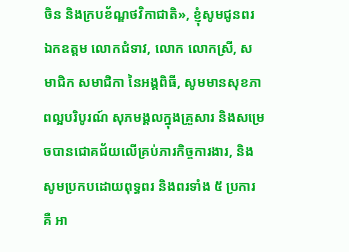ចិន និងក្របខ័ណ្ឌថវិកាជាតិ», ខ្ញុំសូមជូនពរ ឯកឧត្តម លោកជំទាវ, លោក លោកស្រី, សមាជិក សមាជិកា នៃអង្គពិធី, សូមមានសុខភាពល្អបរិបូរណ៍ សុភមង្គលក្នុងគ្រួសារ និងសម្រេចបានជោគជ័យលើគ្រប់ភារកិច្ចការងារ, និងសូមប្រកបដោយពុទ្ធពរ និងពរទាំង ៥ ប្រការ គឺ អា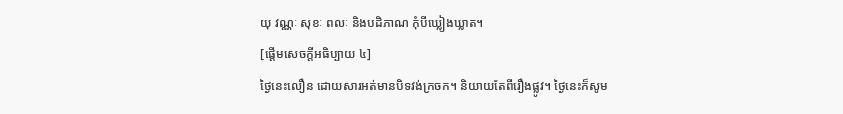យុ វណ្ណៈ សុខៈ ពលៈ និងបដិភាណ កុំបីឃ្លៀងឃ្លាត។
[ផ្តើមសេចក្តីអធិប្បាយ ៤]
ថ្ងៃនេះលឿន ដោយសារអត់មានបិទវង់ក្រចក។ និយាយតែពីរឿងផ្លូវ។ ថ្ងៃនេះក៏សូម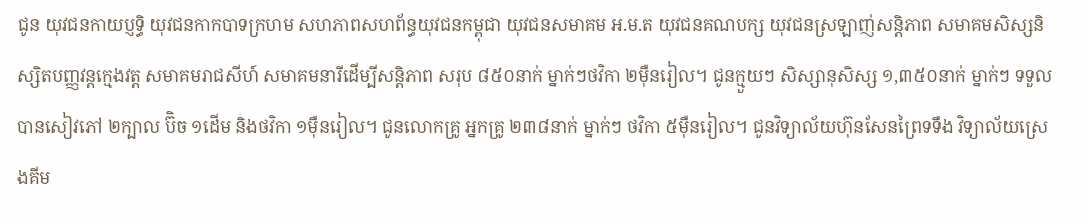ជូន យុវជនកាយប្ញទ្ធិ យុវជនកាកបាទក្រហម សហភាពសហព័ន្ធយុវជនកម្ពុជា យុវជនសមាគម អ.ម.ត យុវជនគណបក្ស យុវជនស្រឡាញ់សន្តិភាព សមាគមសិស្សនិស្សិតបញ្ញវន្តក្មេងវត្ត សមាគមរាជសីហ៍ សមាគមនារីដើម្បីសន្តិភាព សរុប ៨៥០នាក់ ម្នាក់ៗថវិកា ២ម៉ឺនរៀល។ ជូនក្មួយៗ សិស្សានុសិស្ស ១,៣៥០នាក់ ម្នាក់ៗ ទទួលបានសៀវភៅ ២ក្បាល ប៊ិច ១ដើម និងថវិកា ១ម៉ឺនរៀល។ ជូនលោកគ្រូ អ្នកគ្រូ ២៣៨នាក់ ម្នាក់ៗ ថវិកា ៥ម៉ឺនរៀល។ ជូនវិទ្យាល័យហ៊ុនសែនព្រៃទទឹង វិទ្យាល័យស្រេងគីម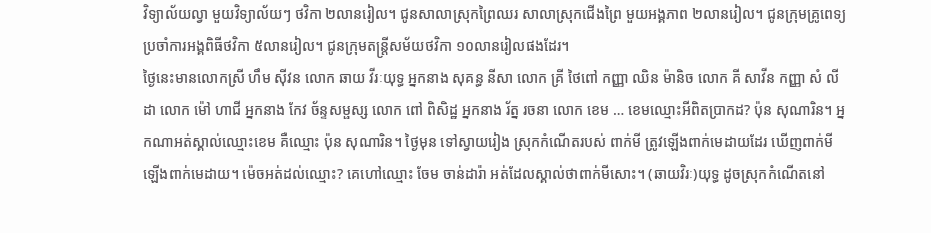វិទ្យាល័យល្វា មួយវិទ្យាល័យៗ ថវិកា ២លានរៀល។ ជូនសាលាស្រុកព្រៃឈរ សាលាស្រុកជើងព្រៃ មួយអង្គភាព ២លានរៀល។ ជូនក្រុមគ្រូពេទ្យ ប្រចាំការអង្គពិធីថវិកា ៥លានរៀល។ ជូនក្រុមតន្ត្រីសម័យថវិកា ១០លានរៀលផងដែរ។
ថ្ងៃនេះមានលោកស្រី ហឹម ស៊ីវន លោក ឆាយ វីរៈយុទ្ធ អ្នកនាង សុគន្ធ នីសា លោក គ្រី ថៃពៅ កញ្ញា ឈិន ម៉ានិច លោក គី សាវីន កញ្ញា សំ លីដា លោក ម៉ៅ ហាជី អ្នកនាង កែវ ច័ន្ទសម្ផស្ស លោក ពៅ ពិសិដ្ឋ អ្នកនាង រ័ត្ន រចនា លោក ខេម … ខេមឈ្មោះអីពិតប្រាកដ? ប៉ុន សុណារិន។ អ្នកណាអត់ស្គាល់ឈ្មោះខេម គឺឈ្មោះ ប៉ុន សុណារិន។ ថ្ងៃមុន ទៅស្វាយរៀង ស្រុកកំណើតរបស់ ពាក់មី ត្រូវឡើងពាក់មេដាយដែរ ឃើញពាក់មីឡើងពាក់មេដាយ។ ម៉េចអត់ដល់ឈ្មោះ? គេហៅឈ្មោះ ចែម ចាន់ដារ៉ា អត់ដែលស្គាល់ថាពាក់មីសោះ។ (ឆាយវិរៈ)យុទ្ធ ដូចស្រុកកំណើតនៅ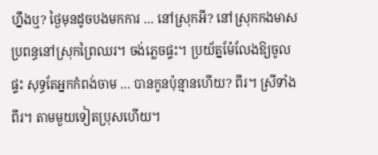ហ្នឹងឬ? ថ្ងៃមុនដូចបងមកការ … នៅស្រុកអី? នៅស្រុកកងមាស ប្រពន្ធនៅស្រុកព្រៃឈរ។ ចង់ភ្លេចផ្ទះ។ ប្រយ័ត្នម៉ែលែងឱ្យចូលផ្ទះ សុទ្ធតែអ្នកកំពង់ចាម … បានកូនប៉ុន្មានហើយ? ពីរ។ ស្រីទាំងពីរ។ តាមមួយទៀតប្រុសហើយ។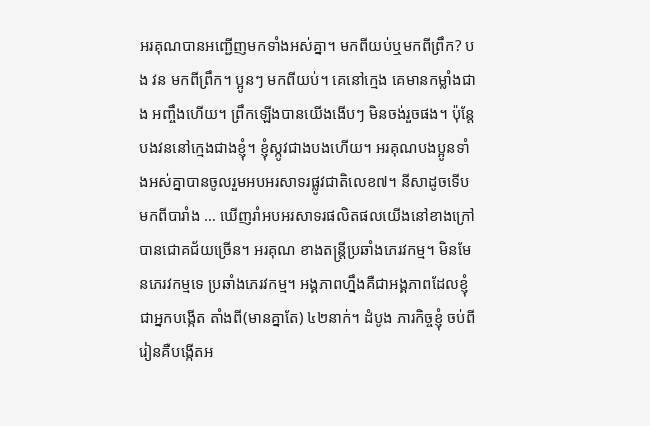អរគុណបានអញ្ជើញមកទាំងអស់គ្នា។ មកពីយប់ឬមកពីព្រឹក? បង វន មកពីព្រឹក។ ប្អូនៗ មកពីយប់។ គេនៅក្មេង គេមានកម្លាំងជាង អញ្ចឹងហើយ។ ព្រឹកឡើងបានយើងងើបៗ មិនចង់រួចផង។ ប៉ុន្តែ បងវននៅក្មេងជាងខ្ញុំ។ ខ្ញុំស្កូវជាងបងហើយ។ អរគុណបងប្អូនទាំងអស់គ្នាបានចូលរួមអបអរសាទរផ្លូវជាតិលេខ៧។ នីសាដូចទើបមកពីបារាំង … ឃើញរាំអបអរសាទរផលិតផលយើងនៅខាងក្រៅបានជោគជ័យច្រើន។ អរគុណ ខាងតន្ត្រីប្រឆាំងភេរវកម្ម។ មិនមែនភេរវកម្មទេ ប្រឆាំងភេរវកម្ម។ អង្គភាពហ្នឹងគឺជាអង្គភាពដែលខ្ញុំជាអ្នកបង្កើត តាំងពី(មានគ្នាតែ) ៤២នាក់។ ដំបូង ភារកិច្ចខ្ញុំ ចប់ពីរៀនគឺបង្កើតអ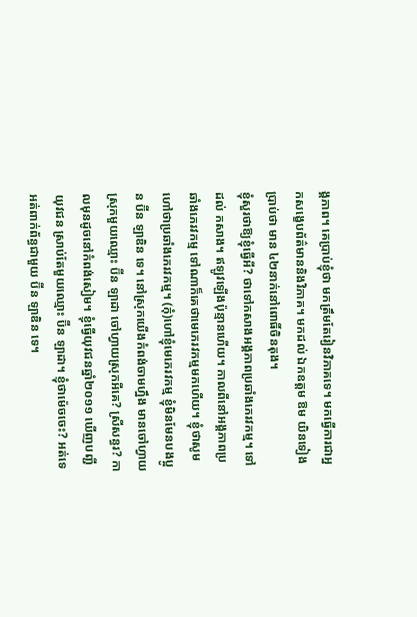ង្គភាព។ គេប្រាប់ខ្ញុំថា មកត្រឹមតែរៀនវិភាគទេ។ មកធ្វើការជាអ្នកសង្ខេបព័ត៌មាននិងវិភាគ។ មកដល់ ឯកឧត្តម ឱម យិនទៀង ប្រាប់ថា មាន ៤២នាក់នៅពោធិ៍ចិនតុង។
ខ្ញុំសួរថាឱ្យខ្ញុំធ្វើអី? ថាទៅកសាងអង្គភាពប្រឆាំងភេរវកម្ម។ ទៅដល់ កសាង។ ឥឡូវឡើងប៉ុន្មានហើយ។ កាលពីនៅអង្គភាពប្រឆាំងភេរវកម្ម ទៅណាក៏គេថាមេភេរវកម្មមកហើយ។ ខ្ញុំថាសូមហៅថាប្រឆាំងភេរវកម្ម។ (កុំ)ហៅខ្ញុំមេភេរវកម្ម ខ្ញុំមិនមែនបងប្អូន ប៊ីន ឡាឌិន ទេ។ នៅស្រុកយើងកំពង់ចាមហ្នឹង មានចៅហ្វាយស្រុកមួយឈ្មោះ ប៊ីន ឡាដា ចៅហ្វាយស្រុកអីគេ? ស្រីសន្ធរ? កាលមុនដូចនៅកំពង់សៀម។ ខ្ញុំធ្វើយុវជនឆ្នាំ២០១១ ឃើញបញ្ជីយុវជន ស្រាប់តែមួយឈ្មោះ ប៊ីន ឡាដា។ ខ្ញុំថាម៉េចចេះ? អត់ទេ អត់ពាក់ព័ន្ធជាមួយ ប៊ីន ឡាឌិន ទេ។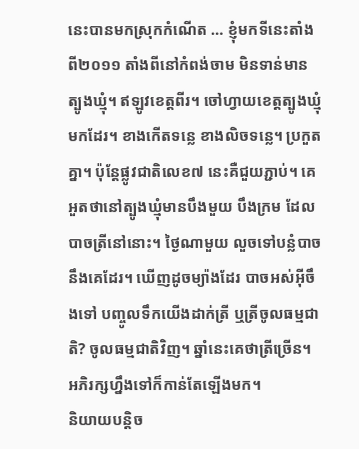នេះបានមកស្រុកកំណើត … ខ្ញុំមកទីនេះតាំងពី២០១១ តាំងពីនៅកំពង់ចាម មិនទាន់មានត្បូងឃ្មុំ។ ឥឡូវខេត្តពីរ។ ចៅហ្វាយខេត្តត្បូងឃ្មុំមកដែរ។ ខាងកើតទន្លេ ខាងលិចទន្លេ។ ប្រកួតគ្នា។ ប៉ុន្តែផ្លូវជាតិលេខ៧ នេះគឺជួយភ្ជាប់។ គេអួតថានៅត្បូងឃ្មុំមានបឹងមួយ បឹងក្រម ដែលបាចត្រីនៅនោះ។ ថ្ងៃណាមួយ លួចទៅបន្លំបាចនឹងគេដែរ។ ឃើញដូចម្យ៉ាងដែរ បាចអស់អ៊ីចឹងទៅ បញ្ចូលទឹកយើងដាក់ត្រី ឬត្រីចូលធម្មជាតិ? ចូលធម្មជាតិវិញ។ ឆ្នាំនេះគេថាត្រីច្រើន។ អភិរក្សហ្នឹងទៅក៏កាន់តែឡើងមក។
និយាយបន្តិច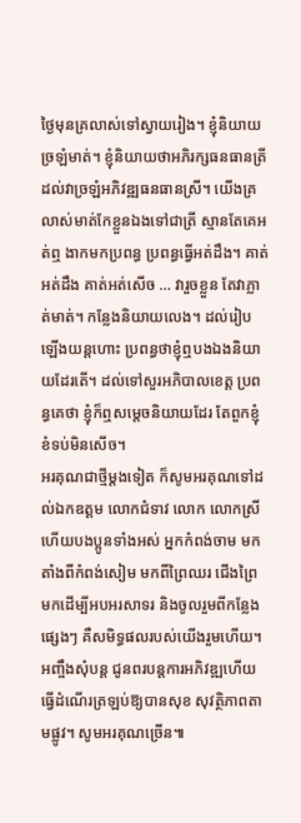ថ្ងៃមុនគ្រលាស់ទៅស្វាយរៀង។ ខ្ញុំនិយាយច្រឡំមាត់។ ខ្ញុំនិយាយថាអភិរក្សធនធានត្រី ដល់វាច្រឡំអភិវឌ្ឍធនធានស្រី។ យើងគ្រលាស់មាត់កែខ្លួនឯងទៅជាត្រី ស្មានតែគេអត់ឮ ងាកមកប្រពន្ធ ប្រពន្ធធ្វើអត់ដឹង។ គាត់អត់ដឹង គាត់អត់សើច … វារួចខ្លួន តែវាភ្លាត់មាត់។ កន្លែងនិយាយលេង។ ដល់រៀបឡើងយន្តហោះ ប្រពន្ធថាខ្ញុំឮបងឯងនិយាយដែរតើ។ ដល់ទៅសួរអភិបាលខេត្ត ប្រពន្ធគេថា ខ្ញុំក៏ឮសម្ដេចនិយាយដែរ តែពួកខ្ញុំខំទប់មិនសើច។
អរគុណជាថ្មីម្តងទៀត ក៏សូមអរគុណទៅដល់ឯកឧត្តម លោកជំទាវ លោក លោកស្រី ហើយបងប្អូនទាំងអស់ អ្នកកំពង់ចាម មកតាំងពីកំពង់សៀម មកពីព្រៃឈរ ជើងព្រៃ មកដើម្បីអបអរសាទរ និងចូលរួមពីកន្លែងផ្សេងៗ គឺសមិទ្ធផលរបស់យើងរួមហើយ។ អញ្ចឹងសុំបន្ត ជូនពរបន្តការអភិវឌ្ឍហើយធ្វើដំណើរត្រឡប់ឱ្យបានសុខ សុវត្ថិភាពតាមផ្លូវ។ សូមអរគុណច្រើន៕